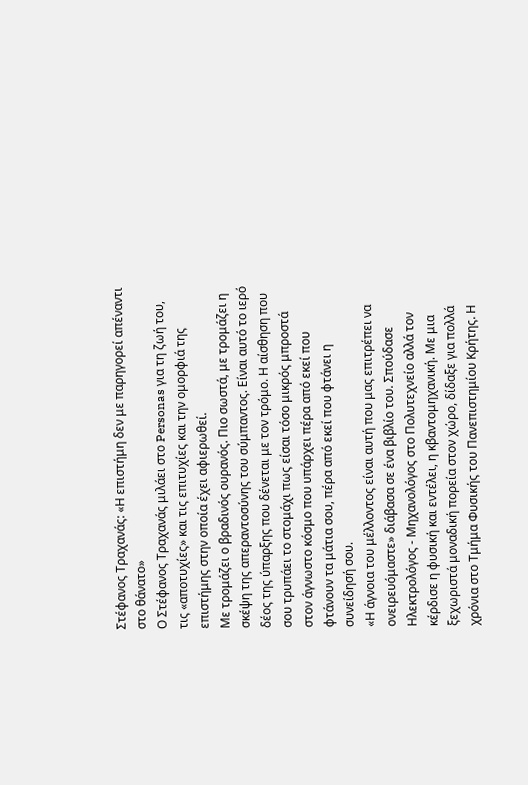Στέφανος Τραχανάς: «Η επιστήμη δεν με παρηγορεί απέναντι στο θάνατο»
Ο Στέφανος Τραχανάς μιλάει στο Personas για τη ζωή του, τις «αποτυχίες» και τις επιτυχίες και την ομορφιά της επιστήμης στην οποία έχει αφιερωθεί.
Με τρομάζει ο βραδινός ουρανός. Πιο σωστά, με τρομάζει η σκέψη της απεραντοσύνης του σύμπαντος. Είναι αυτό το ιερό δέος της ύπαρξης που δένεται με τον τρόμο. Η αίσθηση που σου τρυπάει το στομάχι πως είσαι τόσο μικρός μπροστά στον άγνωστο κόσμο που υπάρχει πέρα από εκεί που φτάνουν τα μάτια σου, πέρα από εκεί που φτάνει η συνείδησή σου.
«Η άγνοια του μέλλοντος είναι αυτή που μας επιτρέπει να ονειρευόμαστε» διάβασα σε ένα βιβλίο του. Σπούδασε Ηλεκτρολόγος - Μηχανολόγος στο Πολυτεχνείο αλλά τον κέρδισε η φυσική και εντέλει, η κβαντομηχανική. Με μια ξεχωριστά μοναδική πορεία στον χώρο, δίδαξε για πολλά χρόνια στο Τμήμα Φυσικής του Πανεπιστημίου Κρήτης. Η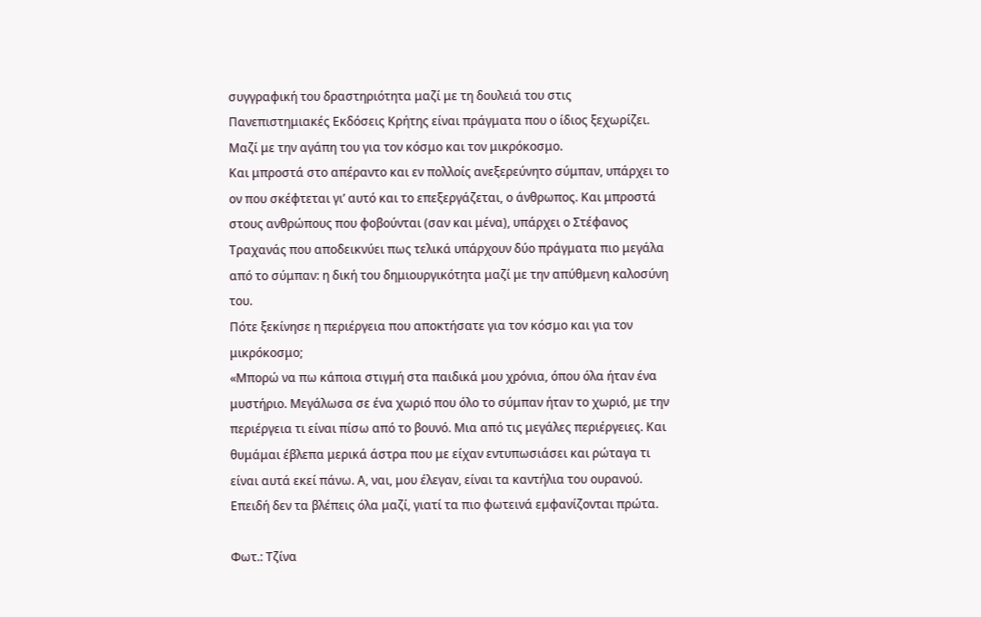συγγραφική του δραστηριότητα μαζί με τη δουλειά του στις Πανεπιστημιακές Εκδόσεις Κρήτης είναι πράγματα που ο ίδιος ξεχωρίζει. Μαζί με την αγάπη του για τον κόσμο και τον μικρόκοσμο.
Και μπροστά στο απέραντο και εν πολλοίς ανεξερεύνητο σύμπαν, υπάρχει το ον που σκέφτεται γι’ αυτό και το επεξεργάζεται, ο άνθρωπος. Και μπροστά στους ανθρώπους που φοβούνται (σαν και μένα), υπάρχει ο Στέφανος Τραχανάς που αποδεικνύει πως τελικά υπάρχουν δύο πράγματα πιο μεγάλα από το σύμπαν: η δική του δημιουργικότητα μαζί με την απύθμενη καλοσύνη του.
Πότε ξεκίνησε η περιέργεια που αποκτήσατε για τον κόσμο και για τον μικρόκοσμο;
«Μπορώ να πω κάποια στιγμή στα παιδικά μου χρόνια, όπου όλα ήταν ένα μυστήριο. Μεγάλωσα σε ένα χωριό που όλο το σύμπαν ήταν το χωριό, με την περιέργεια τι είναι πίσω από το βουνό. Μια από τις μεγάλες περιέργειες. Και θυμάμαι έβλεπα μερικά άστρα που με είχαν εντυπωσιάσει και ρώταγα τι είναι αυτά εκεί πάνω. Α, ναι, μου έλεγαν, είναι τα καντήλια του ουρανού. Επειδή δεν τα βλέπεις όλα μαζί, γιατί τα πιο φωτεινά εμφανίζονται πρώτα.

Φωτ.: Τζίνα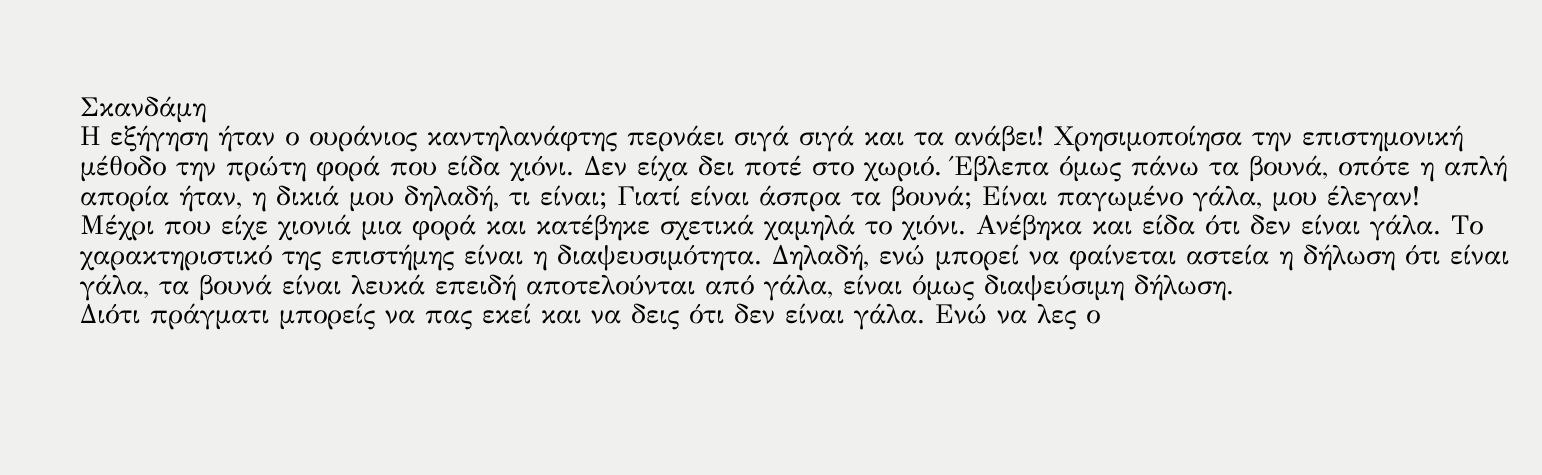Σκανδάμη
Η εξήγηση ήταν ο ουράνιος καντηλανάφτης περνάει σιγά σιγά και τα ανάβει! Χρησιμοποίησα την επιστημονική μέθοδο την πρώτη φορά που είδα χιόνι. Δεν είχα δει ποτέ στο χωριό. Έβλεπα όμως πάνω τα βουνά, οπότε η απλή απορία ήταν, η δικιά μου δηλαδή, τι είναι; Γιατί είναι άσπρα τα βουνά; Είναι παγωμένο γάλα, μου έλεγαν!
Μέχρι που είχε χιονιά μια φορά και κατέβηκε σχετικά χαμηλά το χιόνι. Ανέβηκα και είδα ότι δεν είναι γάλα. Το χαρακτηριστικό της επιστήμης είναι η διαψευσιμότητα. Δηλαδή, ενώ μπορεί να φαίνεται αστεία η δήλωση ότι είναι γάλα, τα βουνά είναι λευκά επειδή αποτελούνται από γάλα, είναι όμως διαψεύσιμη δήλωση.
Διότι πράγματι μπορείς να πας εκεί και να δεις ότι δεν είναι γάλα. Ενώ να λες ο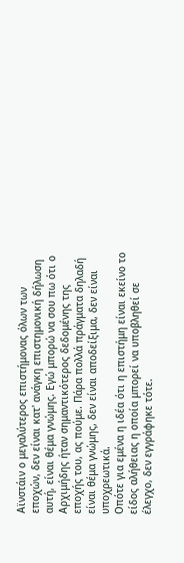Αϊνστάιν ο μεγαλύτερος επιστήμονας όλων των εποχών, δεν είναι κατ' ανάγκη επιστημονική δήλωση αυτή, είναι θέμα γνώμης. Εγώ μπορώ να σου πω ότι ο Αρχιμήδης ήταν σημαντικότερος δεδομένης της εποχής του, ας πούμε. Πάρα πολλά πράγματα δηλαδή είναι θέμα γνώμης, δεν είναι αποδείξιμα, δεν είναι υποχρεωτικά.
Οπότε για εμένα η ιδέα ότι η επιστήμη είναι εκείνο το είδος αλήθειας η οποία μπορεί να υποβληθεί σε έλεγχο, δεν εγγράφηκε τότε.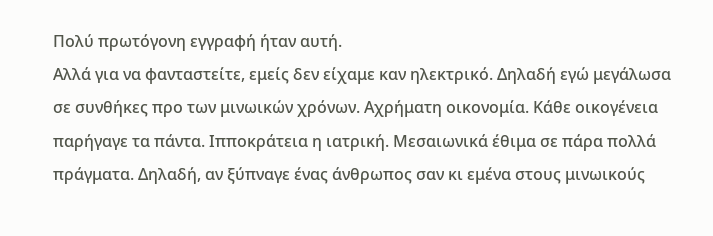Πολύ πρωτόγονη εγγραφή ήταν αυτή.
Αλλά για να φανταστείτε, εμείς δεν είχαμε καν ηλεκτρικό. Δηλαδή εγώ μεγάλωσα σε συνθήκες προ των μινωικών χρόνων. Αχρήματη οικονομία. Κάθε οικογένεια παρήγαγε τα πάντα. Ιπποκράτεια η ιατρική. Μεσαιωνικά έθιμα σε πάρα πολλά πράγματα. Δηλαδή, αν ξύπναγε ένας άνθρωπος σαν κι εμένα στους μινωικούς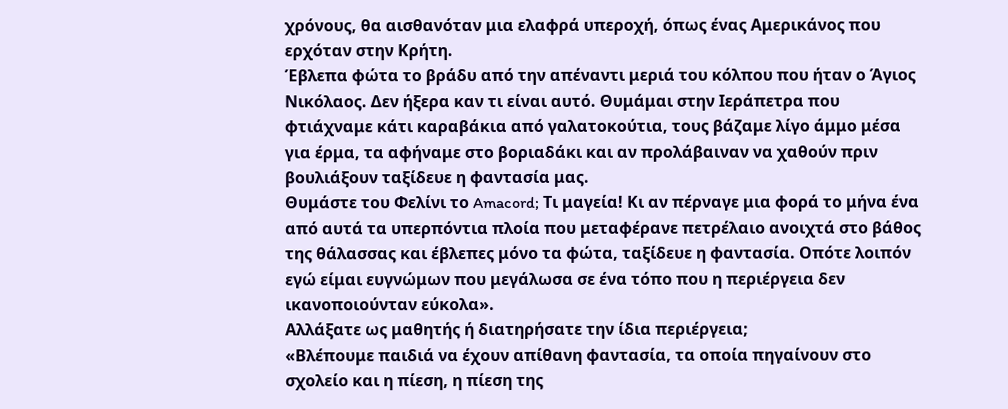χρόνους, θα αισθανόταν μια ελαφρά υπεροχή, όπως ένας Αμερικάνος που ερχόταν στην Κρήτη.
Έβλεπα φώτα το βράδυ από την απέναντι μεριά του κόλπου που ήταν ο Άγιος Νικόλαος. Δεν ήξερα καν τι είναι αυτό. Θυμάμαι στην Ιεράπετρα που φτιάχναμε κάτι καραβάκια από γαλατοκούτια, τους βάζαμε λίγο άμμο μέσα για έρμα, τα αφήναμε στο βοριαδάκι και αν προλάβαιναν να χαθούν πριν βουλιάξουν ταξίδευε η φαντασία μας.
Θυμάστε του Φελίνι το Amacord; Τι μαγεία! Κι αν πέρναγε μια φορά το μήνα ένα από αυτά τα υπερπόντια πλοία που μεταφέρανε πετρέλαιο ανοιχτά στο βάθος της θάλασσας και έβλεπες μόνο τα φώτα, ταξίδευε η φαντασία. Οπότε λοιπόν εγώ είμαι ευγνώμων που μεγάλωσα σε ένα τόπο που η περιέργεια δεν ικανοποιούνταν εύκολα».
Αλλάξατε ως μαθητής ή διατηρήσατε την ίδια περιέργεια;
«Βλέπουμε παιδιά να έχουν απίθανη φαντασία, τα οποία πηγαίνουν στο σχολείο και η πίεση, η πίεση της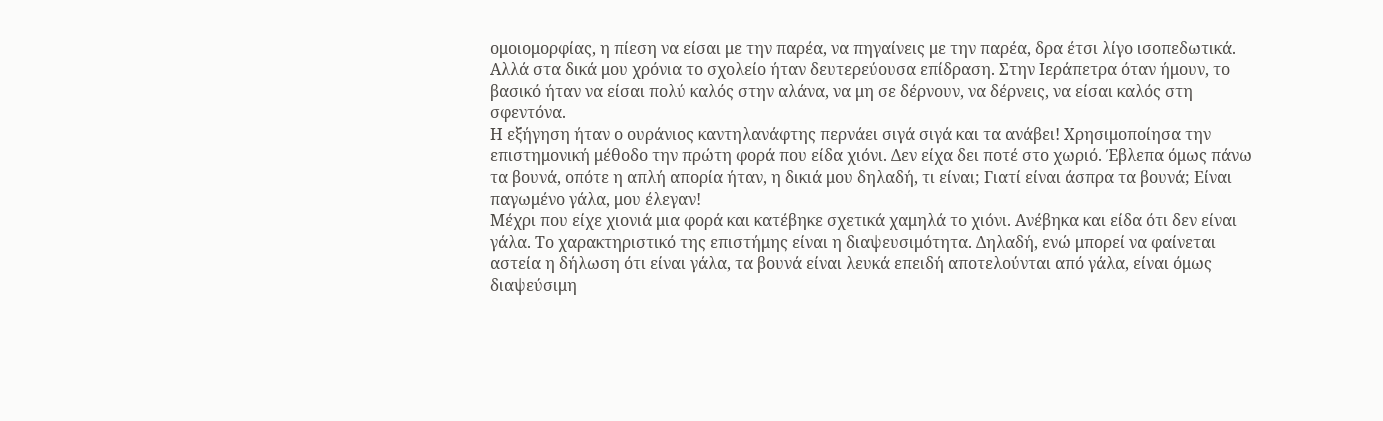ομοιομορφίας, η πίεση να είσαι με την παρέα, να πηγαίνεις με την παρέα, δρα έτσι λίγο ισοπεδωτικά. Αλλά στα δικά μου χρόνια το σχολείο ήταν δευτερεύουσα επίδραση. Στην Ιεράπετρα όταν ήμουν, το βασικό ήταν να είσαι πολύ καλός στην αλάνα, να μη σε δέρνουν, να δέρνεις, να είσαι καλός στη σφεντόνα.
Η εξήγηση ήταν ο ουράνιος καντηλανάφτης περνάει σιγά σιγά και τα ανάβει! Χρησιμοποίησα την επιστημονική μέθοδο την πρώτη φορά που είδα χιόνι. Δεν είχα δει ποτέ στο χωριό. Έβλεπα όμως πάνω τα βουνά, οπότε η απλή απορία ήταν, η δικιά μου δηλαδή, τι είναι; Γιατί είναι άσπρα τα βουνά; Είναι παγωμένο γάλα, μου έλεγαν!
Μέχρι που είχε χιονιά μια φορά και κατέβηκε σχετικά χαμηλά το χιόνι. Ανέβηκα και είδα ότι δεν είναι γάλα. Το χαρακτηριστικό της επιστήμης είναι η διαψευσιμότητα. Δηλαδή, ενώ μπορεί να φαίνεται αστεία η δήλωση ότι είναι γάλα, τα βουνά είναι λευκά επειδή αποτελούνται από γάλα, είναι όμως διαψεύσιμη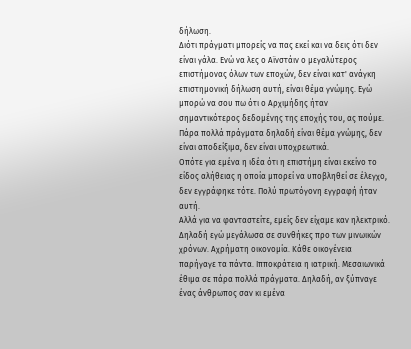δήλωση.
Διότι πράγματι μπορείς να πας εκεί και να δεις ότι δεν είναι γάλα. Ενώ να λες ο Αϊνστάιν ο μεγαλύτερος επιστήμονας όλων των εποχών, δεν είναι κατ' ανάγκη επιστημονική δήλωση αυτή, είναι θέμα γνώμης. Εγώ μπορώ να σου πω ότι ο Αρχιμήδης ήταν σημαντικότερος δεδομένης της εποχής του, ας πούμε. Πάρα πολλά πράγματα δηλαδή είναι θέμα γνώμης, δεν είναι αποδείξιμα, δεν είναι υποχρεωτικά.
Οπότε για εμένα η ιδέα ότι η επιστήμη είναι εκείνο το είδος αλήθειας η οποία μπορεί να υποβληθεί σε έλεγχο, δεν εγγράφηκε τότε. Πολύ πρωτόγονη εγγραφή ήταν αυτή.
Αλλά για να φανταστείτε, εμείς δεν είχαμε καν ηλεκτρικό. Δηλαδή εγώ μεγάλωσα σε συνθήκες προ των μινωικών χρόνων. Αχρήματη οικονομία. Κάθε οικογένεια παρήγαγε τα πάντα. Ιπποκράτεια η ιατρική. Μεσαιωνικά έθιμα σε πάρα πολλά πράγματα. Δηλαδή, αν ξύπναγε ένας άνθρωπος σαν κι εμένα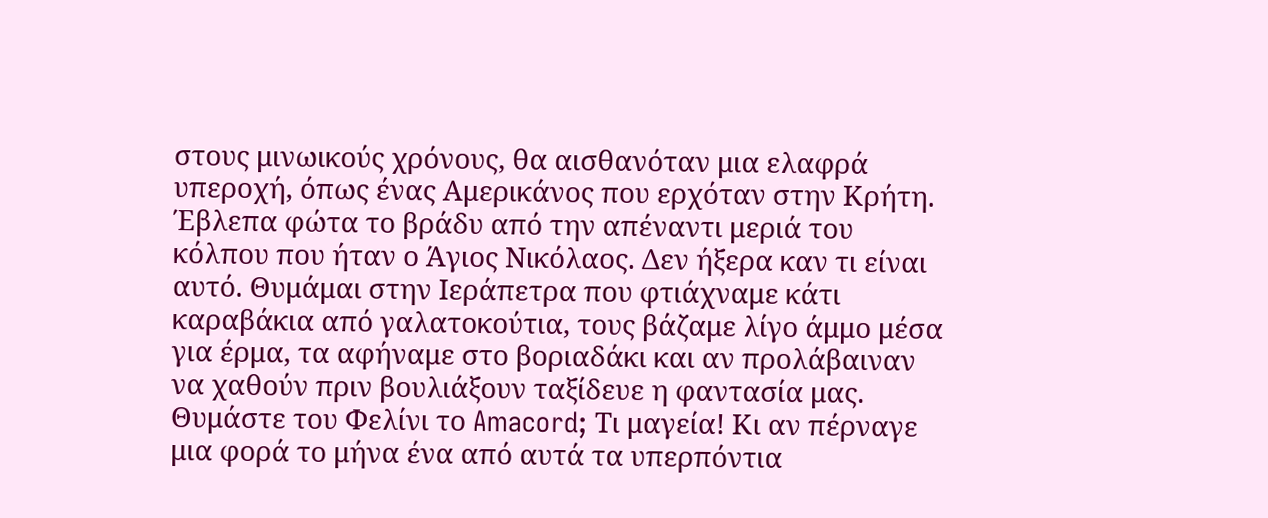στους μινωικούς χρόνους, θα αισθανόταν μια ελαφρά υπεροχή, όπως ένας Αμερικάνος που ερχόταν στην Κρήτη.
Έβλεπα φώτα το βράδυ από την απέναντι μεριά του κόλπου που ήταν ο Άγιος Νικόλαος. Δεν ήξερα καν τι είναι αυτό. Θυμάμαι στην Ιεράπετρα που φτιάχναμε κάτι καραβάκια από γαλατοκούτια, τους βάζαμε λίγο άμμο μέσα για έρμα, τα αφήναμε στο βοριαδάκι και αν προλάβαιναν να χαθούν πριν βουλιάξουν ταξίδευε η φαντασία μας.
Θυμάστε του Φελίνι το Amacord; Τι μαγεία! Κι αν πέρναγε μια φορά το μήνα ένα από αυτά τα υπερπόντια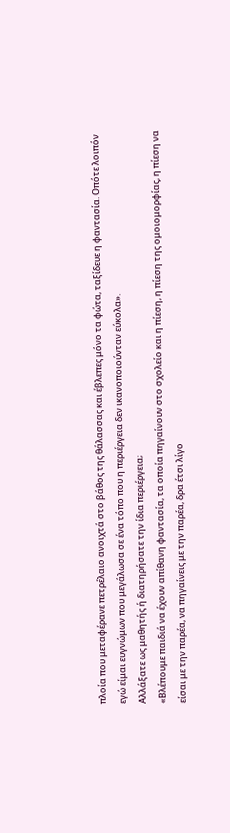πλοία που μεταφέρανε πετρέλαιο ανοιχτά στο βάθος της θάλασσας και έβλεπες μόνο τα φώτα, ταξίδευε η φαντασία. Οπότε λοιπόν εγώ είμαι ευγνώμων που μεγάλωσα σε ένα τόπο που η περιέργεια δεν ικανοποιούνταν εύκολα».
Αλλάξατε ως μαθητής ή διατηρήσατε την ίδια περιέργεια;
«Βλέπουμε παιδιά να έχουν απίθανη φαντασία, τα οποία πηγαίνουν στο σχολείο και η πίεση, η πίεση της ομοιομορφίας, η πίεση να είσαι με την παρέα, να πηγαίνεις με την παρέα, δρα έτσι λίγο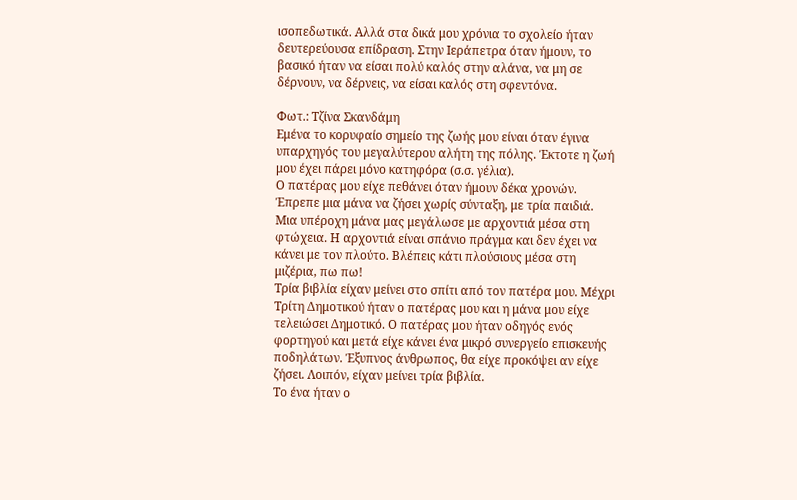ισοπεδωτικά. Αλλά στα δικά μου χρόνια το σχολείο ήταν δευτερεύουσα επίδραση. Στην Ιεράπετρα όταν ήμουν, το βασικό ήταν να είσαι πολύ καλός στην αλάνα, να μη σε δέρνουν, να δέρνεις, να είσαι καλός στη σφεντόνα.

Φωτ.: Τζίνα Σκανδάμη
Εμένα το κορυφαίο σημείο της ζωής μου είναι όταν έγινα υπαρχηγός του μεγαλύτερου αλήτη της πόλης. Έκτοτε η ζωή μου έχει πάρει μόνο κατηφόρα (σ.σ. γέλια).
Ο πατέρας μου είχε πεθάνει όταν ήμουν δέκα χρονών. Έπρεπε μια μάνα να ζήσει χωρίς σύνταξη, με τρία παιδιά. Μια υπέροχη μάνα μας μεγάλωσε με αρχοντιά μέσα στη φτώχεια. Η αρχοντιά είναι σπάνιο πράγμα και δεν έχει να κάνει με τον πλούτο. Βλέπεις κάτι πλούσιους μέσα στη μιζέρια, πω πω!
Τρία βιβλία είχαν μείνει στο σπίτι από τον πατέρα μου. Μέχρι Τρίτη Δημοτικού ήταν ο πατέρας μου και η μάνα μου είχε τελειώσει Δημοτικό. Ο πατέρας μου ήταν οδηγός ενός φορτηγού και μετά είχε κάνει ένα μικρό συνεργείο επισκευής ποδηλάτων. Έξυπνος άνθρωπος, θα είχε προκόψει αν είχε ζήσει. Λοιπόν, είχαν μείνει τρία βιβλία.
Το ένα ήταν ο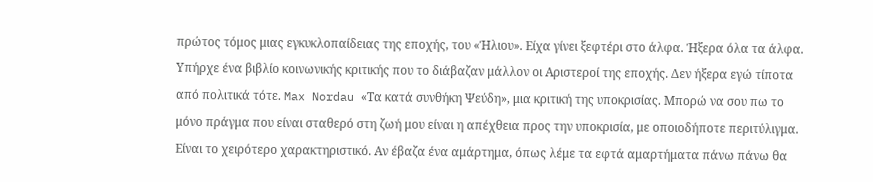πρώτος τόμος μιας εγκυκλοπαίδειας της εποχής, του «Ήλιου». Είχα γίνει ξεφτέρι στο άλφα. Ήξερα όλα τα άλφα. Υπήρχε ένα βιβλίο κοινωνικής κριτικής που το διάβαζαν μάλλον οι Αριστεροί της εποχής. Δεν ήξερα εγώ τίποτα από πολιτικά τότε. Max Nordau «Τα κατά συνθήκη Ψεύδη», μια κριτική της υποκρισίας. Μπορώ να σου πω το μόνο πράγμα που είναι σταθερό στη ζωή μου είναι η απέχθεια προς την υποκρισία, με οποιοδήποτε περιτύλιγμα.
Είναι το χειρότερο χαρακτηριστικό. Αν έβαζα ένα αμάρτημα, όπως λέμε τα εφτά αμαρτήματα πάνω πάνω θα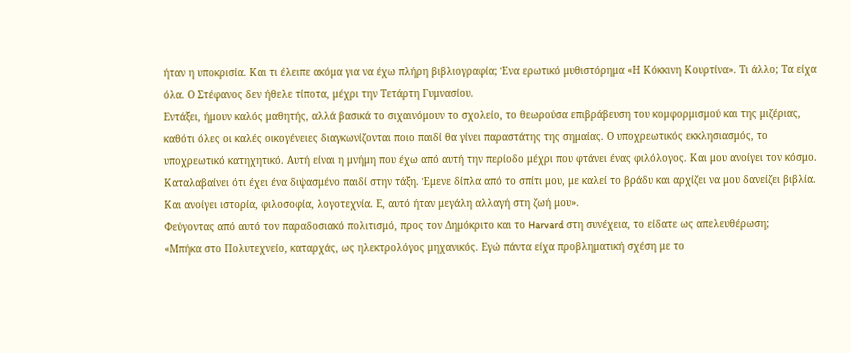ήταν η υποκρισία. Και τι έλειπε ακόμα για να έχω πλήρη βιβλιογραφία; Ένα ερωτικό μυθιστόρημα «Η Κόκκινη Κουρτίνα». Τι άλλο; Τα είχα όλα. Ο Στέφανος δεν ήθελε τίποτα, μέχρι την Τετάρτη Γυμνασίου.
Εντάξει, ήμουν καλός μαθητής, αλλά βασικά το σιχαινόμουν το σχολείο, το θεωρούσα επιβράβευση του κομφορμισμού και της μιζέριας, καθότι όλες οι καλές οικογένειες διαγκωνίζονται ποιο παιδί θα γίνει παραστάτης της σημαίας. Ο υποχρεωτικός εκκλησιασμός, το υποχρεωτικό κατηχητικό. Αυτή είναι η μνήμη που έχω από αυτή την περίοδο μέχρι που φτάνει ένας φιλόλογος. Και μου ανοίγει τον κόσμο. Καταλαβαίνει ότι έχει ένα διψασμένο παιδί στην τάξη. Έμενε δίπλα από το σπίτι μου, με καλεί το βράδυ και αρχίζει να μου δανείζει βιβλία.
Και ανοίγει ιστορία, φιλοσοφία, λογοτεχνία. Ε, αυτό ήταν μεγάλη αλλαγή στη ζωή μου».
Φεύγοντας από αυτό τον παραδοσιακό πολιτισμό, προς τον Δημόκριτο και το Harvard στη συνέχεια, το είδατε ως απελευθέρωση;
«Μπήκα στο Πολυτεχνείο, καταρχάς, ως ηλεκτρολόγος μηχανικός. Εγώ πάντα είχα προβληματική σχέση με το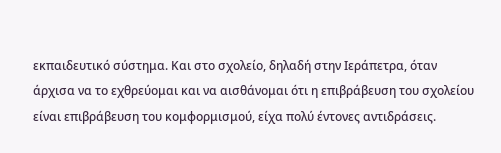εκπαιδευτικό σύστημα. Και στο σχολείο, δηλαδή στην Ιεράπετρα, όταν άρχισα να το εχθρεύομαι και να αισθάνομαι ότι η επιβράβευση του σχολείου είναι επιβράβευση του κομφορμισμού, είχα πολύ έντονες αντιδράσεις.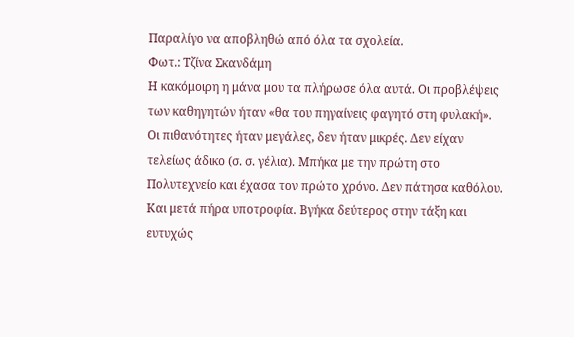Παραλίγο να αποβληθώ από όλα τα σχολεία.
Φωτ.: Τζίνα Σκανδάμη
Η κακόμοιρη η μάνα μου τα πλήρωσε όλα αυτά. Οι προβλέψεις των καθηγητών ήταν «θα του πηγαίνεις φαγητό στη φυλακή». Οι πιθανότητες ήταν μεγάλες, δεν ήταν μικρές. Δεν είχαν τελείως άδικο (σ. σ. γέλια). Μπήκα με την πρώτη στο Πολυτεχνείο και έχασα τον πρώτο χρόνο. Δεν πάτησα καθόλου. Και μετά πήρα υποτροφία. Βγήκα δεύτερος στην τάξη και ευτυχώς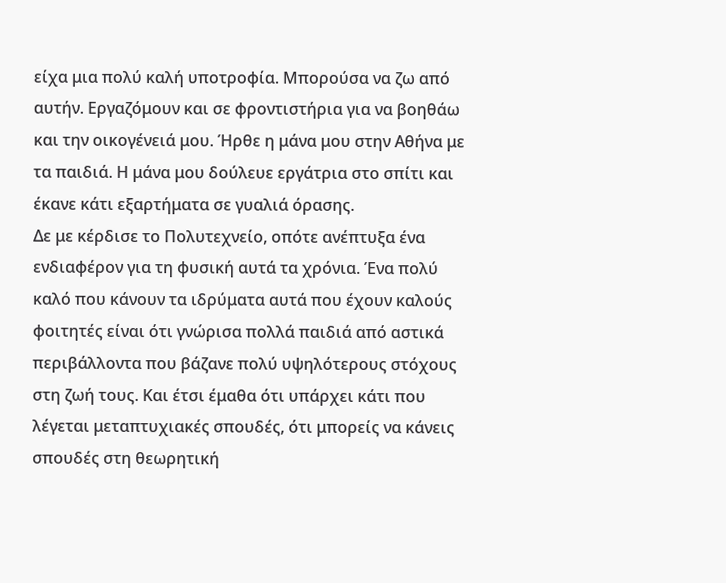είχα μια πολύ καλή υποτροφία. Μπορούσα να ζω από αυτήν. Εργαζόμουν και σε φροντιστήρια για να βοηθάω και την οικογένειά μου. Ήρθε η μάνα μου στην Αθήνα με τα παιδιά. Η μάνα μου δούλευε εργάτρια στο σπίτι και έκανε κάτι εξαρτήματα σε γυαλιά όρασης.
Δε με κέρδισε το Πολυτεχνείο, οπότε ανέπτυξα ένα ενδιαφέρον για τη φυσική αυτά τα χρόνια. Ένα πολύ καλό που κάνουν τα ιδρύματα αυτά που έχουν καλούς φοιτητές είναι ότι γνώρισα πολλά παιδιά από αστικά περιβάλλοντα που βάζανε πολύ υψηλότερους στόχους στη ζωή τους. Και έτσι έμαθα ότι υπάρχει κάτι που λέγεται μεταπτυχιακές σπουδές, ότι μπορείς να κάνεις σπουδές στη θεωρητική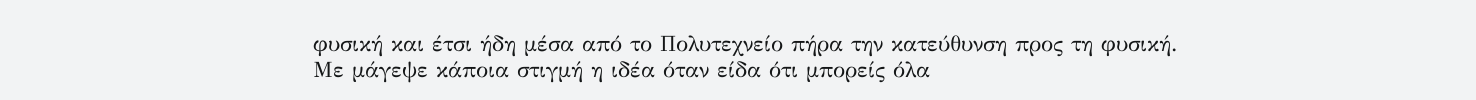φυσική και έτσι ήδη μέσα από το Πολυτεχνείο πήρα την κατεύθυνση προς τη φυσική.
Με μάγεψε κάποια στιγμή η ιδέα όταν είδα ότι μπορείς όλα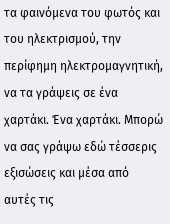τα φαινόμενα του φωτός και του ηλεκτρισμού, την περίφημη ηλεκτρομαγνητική, να τα γράψεις σε ένα χαρτάκι. Ένα χαρτάκι. Μπορώ να σας γράψω εδώ τέσσερις εξισώσεις και μέσα από αυτές τις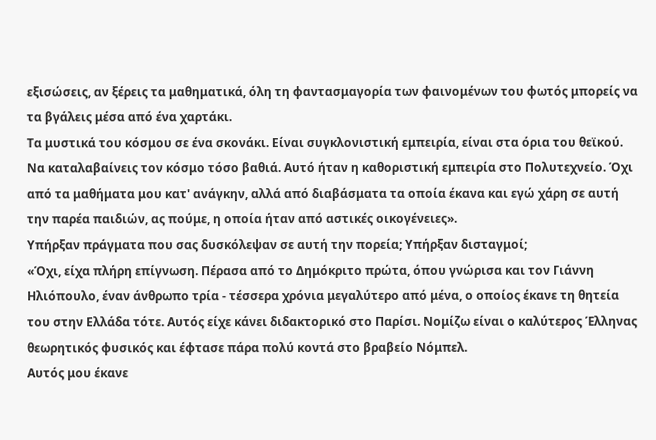εξισώσεις, αν ξέρεις τα μαθηματικά, όλη τη φαντασμαγορία των φαινομένων του φωτός μπορείς να τα βγάλεις μέσα από ένα χαρτάκι.
Τα μυστικά του κόσμου σε ένα σκονάκι. Είναι συγκλονιστική εμπειρία, είναι στα όρια του θεϊκού. Να καταλαβαίνεις τον κόσμο τόσο βαθιά. Αυτό ήταν η καθοριστική εμπειρία στο Πολυτεχνείο. Όχι από τα μαθήματα μου κατ' ανάγκην, αλλά από διαβάσματα τα οποία έκανα και εγώ χάρη σε αυτή την παρέα παιδιών, ας πούμε, η οποία ήταν από αστικές οικογένειες».
Υπήρξαν πράγματα που σας δυσκόλεψαν σε αυτή την πορεία; Υπήρξαν δισταγμοί;
«Όχι, είχα πλήρη επίγνωση. Πέρασα από το Δημόκριτο πρώτα, όπου γνώρισα και τον Γιάννη Ηλιόπουλο, έναν άνθρωπο τρία - τέσσερα χρόνια μεγαλύτερο από μένα, ο οποίος έκανε τη θητεία του στην Ελλάδα τότε. Αυτός είχε κάνει διδακτορικό στο Παρίσι. Νομίζω είναι ο καλύτερος Έλληνας θεωρητικός φυσικός και έφτασε πάρα πολύ κοντά στο βραβείο Νόμπελ.
Αυτός μου έκανε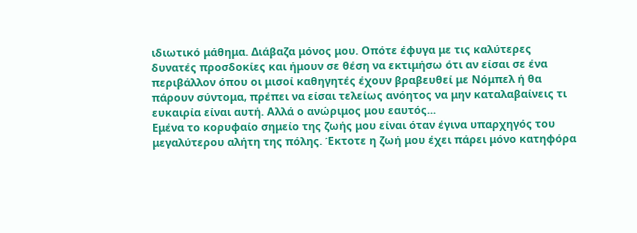ιδιωτικό μάθημα. Διάβαζα μόνος μου. Οπότε έφυγα με τις καλύτερες δυνατές προσδοκίες και ήμουν σε θέση να εκτιμήσω ότι αν είσαι σε ένα περιβάλλον όπου οι μισοί καθηγητές έχουν βραβευθεί με Νόμπελ ή θα πάρουν σύντομα, πρέπει να είσαι τελείως ανόητος να μην καταλαβαίνεις τι ευκαιρία είναι αυτή. Αλλά ο ανώριμος μου εαυτός...
Εμένα το κορυφαίο σημείο της ζωής μου είναι όταν έγινα υπαρχηγός του μεγαλύτερου αλήτη της πόλης. Έκτοτε η ζωή μου έχει πάρει μόνο κατηφόρα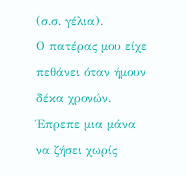(σ.σ. γέλια).
Ο πατέρας μου είχε πεθάνει όταν ήμουν δέκα χρονών. Έπρεπε μια μάνα να ζήσει χωρίς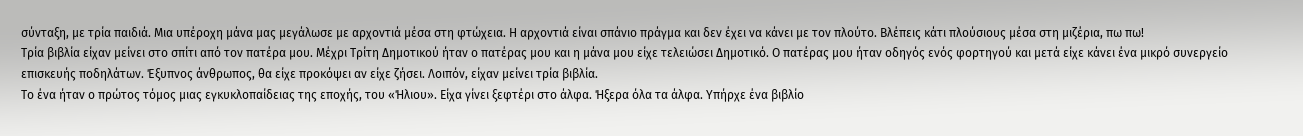σύνταξη, με τρία παιδιά. Μια υπέροχη μάνα μας μεγάλωσε με αρχοντιά μέσα στη φτώχεια. Η αρχοντιά είναι σπάνιο πράγμα και δεν έχει να κάνει με τον πλούτο. Βλέπεις κάτι πλούσιους μέσα στη μιζέρια, πω πω!
Τρία βιβλία είχαν μείνει στο σπίτι από τον πατέρα μου. Μέχρι Τρίτη Δημοτικού ήταν ο πατέρας μου και η μάνα μου είχε τελειώσει Δημοτικό. Ο πατέρας μου ήταν οδηγός ενός φορτηγού και μετά είχε κάνει ένα μικρό συνεργείο επισκευής ποδηλάτων. Έξυπνος άνθρωπος, θα είχε προκόψει αν είχε ζήσει. Λοιπόν, είχαν μείνει τρία βιβλία.
Το ένα ήταν ο πρώτος τόμος μιας εγκυκλοπαίδειας της εποχής, του «Ήλιου». Είχα γίνει ξεφτέρι στο άλφα. Ήξερα όλα τα άλφα. Υπήρχε ένα βιβλίο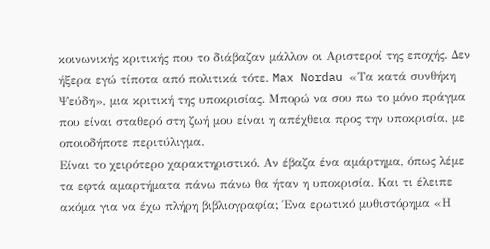κοινωνικής κριτικής που το διάβαζαν μάλλον οι Αριστεροί της εποχής. Δεν ήξερα εγώ τίποτα από πολιτικά τότε. Max Nordau «Τα κατά συνθήκη Ψεύδη», μια κριτική της υποκρισίας. Μπορώ να σου πω το μόνο πράγμα που είναι σταθερό στη ζωή μου είναι η απέχθεια προς την υποκρισία, με οποιοδήποτε περιτύλιγμα.
Είναι το χειρότερο χαρακτηριστικό. Αν έβαζα ένα αμάρτημα, όπως λέμε τα εφτά αμαρτήματα πάνω πάνω θα ήταν η υποκρισία. Και τι έλειπε ακόμα για να έχω πλήρη βιβλιογραφία; Ένα ερωτικό μυθιστόρημα «Η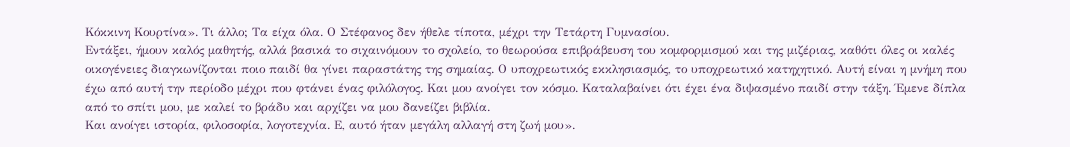Κόκκινη Κουρτίνα». Τι άλλο; Τα είχα όλα. Ο Στέφανος δεν ήθελε τίποτα, μέχρι την Τετάρτη Γυμνασίου.
Εντάξει, ήμουν καλός μαθητής, αλλά βασικά το σιχαινόμουν το σχολείο, το θεωρούσα επιβράβευση του κομφορμισμού και της μιζέριας, καθότι όλες οι καλές οικογένειες διαγκωνίζονται ποιο παιδί θα γίνει παραστάτης της σημαίας. Ο υποχρεωτικός εκκλησιασμός, το υποχρεωτικό κατηχητικό. Αυτή είναι η μνήμη που έχω από αυτή την περίοδο μέχρι που φτάνει ένας φιλόλογος. Και μου ανοίγει τον κόσμο. Καταλαβαίνει ότι έχει ένα διψασμένο παιδί στην τάξη. Έμενε δίπλα από το σπίτι μου, με καλεί το βράδυ και αρχίζει να μου δανείζει βιβλία.
Και ανοίγει ιστορία, φιλοσοφία, λογοτεχνία. Ε, αυτό ήταν μεγάλη αλλαγή στη ζωή μου».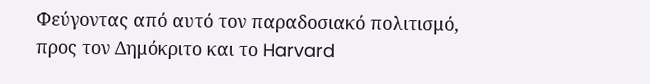Φεύγοντας από αυτό τον παραδοσιακό πολιτισμό, προς τον Δημόκριτο και το Harvard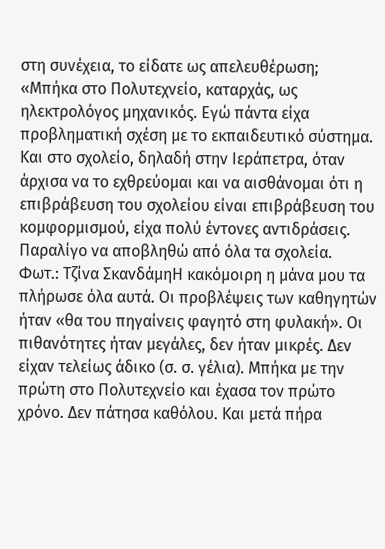στη συνέχεια, το είδατε ως απελευθέρωση;
«Μπήκα στο Πολυτεχνείο, καταρχάς, ως ηλεκτρολόγος μηχανικός. Εγώ πάντα είχα προβληματική σχέση με το εκπαιδευτικό σύστημα. Και στο σχολείο, δηλαδή στην Ιεράπετρα, όταν άρχισα να το εχθρεύομαι και να αισθάνομαι ότι η επιβράβευση του σχολείου είναι επιβράβευση του κομφορμισμού, είχα πολύ έντονες αντιδράσεις. Παραλίγο να αποβληθώ από όλα τα σχολεία.
Φωτ.: Τζίνα ΣκανδάμηΗ κακόμοιρη η μάνα μου τα πλήρωσε όλα αυτά. Οι προβλέψεις των καθηγητών ήταν «θα του πηγαίνεις φαγητό στη φυλακή». Οι πιθανότητες ήταν μεγάλες, δεν ήταν μικρές. Δεν είχαν τελείως άδικο (σ. σ. γέλια). Μπήκα με την πρώτη στο Πολυτεχνείο και έχασα τον πρώτο χρόνο. Δεν πάτησα καθόλου. Και μετά πήρα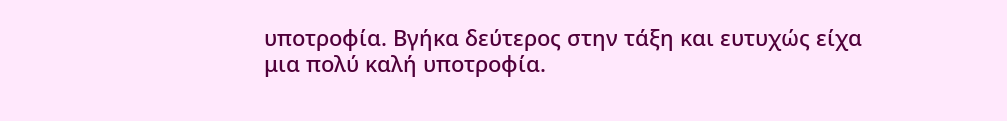υποτροφία. Βγήκα δεύτερος στην τάξη και ευτυχώς είχα μια πολύ καλή υποτροφία.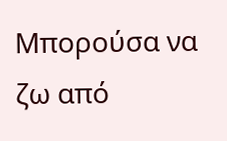Μπορούσα να ζω από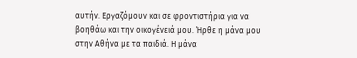αυτήν. Εργαζόμουν και σε φροντιστήρια για να βοηθάω και την οικογένειά μου. Ήρθε η μάνα μου στην Αθήνα με τα παιδιά. Η μάνα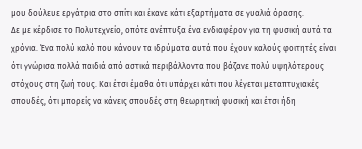μου δούλευε εργάτρια στο σπίτι και έκανε κάτι εξαρτήματα σε γυαλιά όρασης.
Δε με κέρδισε το Πολυτεχνείο, οπότε ανέπτυξα ένα ενδιαφέρον για τη φυσική αυτά τα χρόνια. Ένα πολύ καλό που κάνουν τα ιδρύματα αυτά που έχουν καλούς φοιτητές είναι ότι γνώρισα πολλά παιδιά από αστικά περιβάλλοντα που βάζανε πολύ υψηλότερους στόχους στη ζωή τους. Και έτσι έμαθα ότι υπάρχει κάτι που λέγεται μεταπτυχιακές σπουδές, ότι μπορείς να κάνεις σπουδές στη θεωρητική φυσική και έτσι ήδη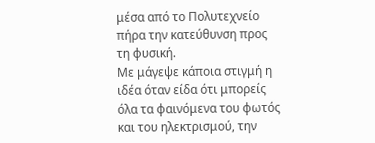μέσα από το Πολυτεχνείο πήρα την κατεύθυνση προς τη φυσική.
Με μάγεψε κάποια στιγμή η ιδέα όταν είδα ότι μπορείς όλα τα φαινόμενα του φωτός και του ηλεκτρισμού, την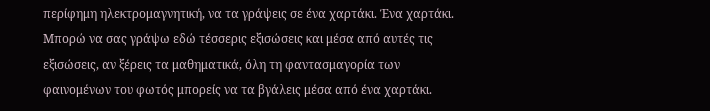περίφημη ηλεκτρομαγνητική, να τα γράψεις σε ένα χαρτάκι. Ένα χαρτάκι. Μπορώ να σας γράψω εδώ τέσσερις εξισώσεις και μέσα από αυτές τις εξισώσεις, αν ξέρεις τα μαθηματικά, όλη τη φαντασμαγορία των φαινομένων του φωτός μπορείς να τα βγάλεις μέσα από ένα χαρτάκι.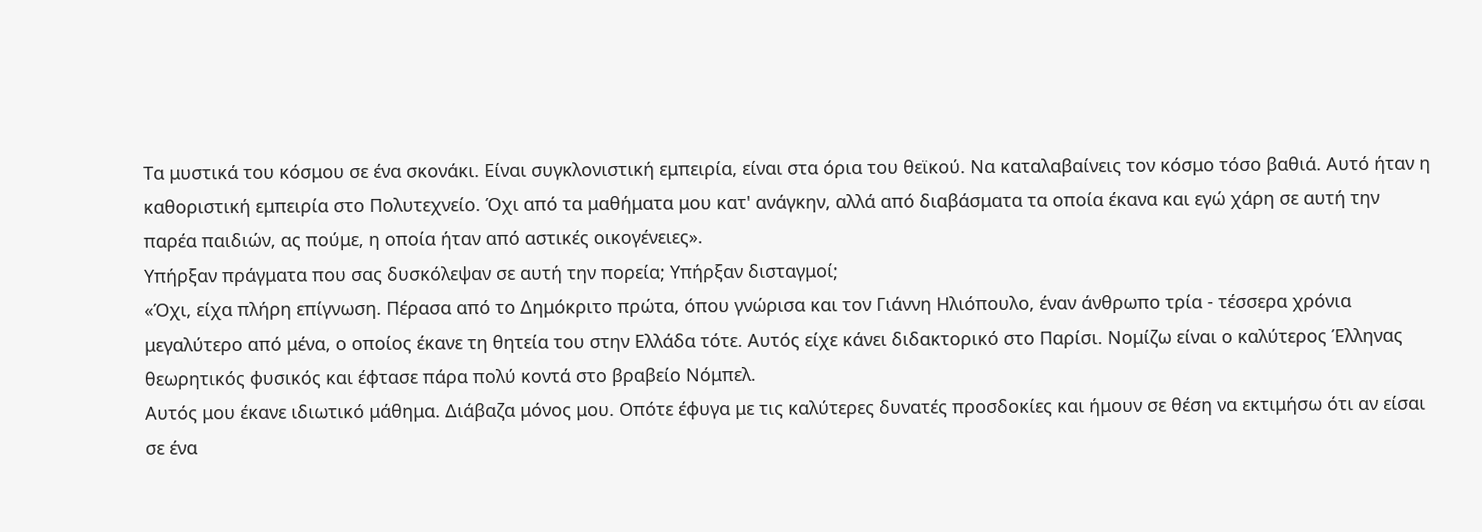Τα μυστικά του κόσμου σε ένα σκονάκι. Είναι συγκλονιστική εμπειρία, είναι στα όρια του θεϊκού. Να καταλαβαίνεις τον κόσμο τόσο βαθιά. Αυτό ήταν η καθοριστική εμπειρία στο Πολυτεχνείο. Όχι από τα μαθήματα μου κατ' ανάγκην, αλλά από διαβάσματα τα οποία έκανα και εγώ χάρη σε αυτή την παρέα παιδιών, ας πούμε, η οποία ήταν από αστικές οικογένειες».
Υπήρξαν πράγματα που σας δυσκόλεψαν σε αυτή την πορεία; Υπήρξαν δισταγμοί;
«Όχι, είχα πλήρη επίγνωση. Πέρασα από το Δημόκριτο πρώτα, όπου γνώρισα και τον Γιάννη Ηλιόπουλο, έναν άνθρωπο τρία - τέσσερα χρόνια μεγαλύτερο από μένα, ο οποίος έκανε τη θητεία του στην Ελλάδα τότε. Αυτός είχε κάνει διδακτορικό στο Παρίσι. Νομίζω είναι ο καλύτερος Έλληνας θεωρητικός φυσικός και έφτασε πάρα πολύ κοντά στο βραβείο Νόμπελ.
Αυτός μου έκανε ιδιωτικό μάθημα. Διάβαζα μόνος μου. Οπότε έφυγα με τις καλύτερες δυνατές προσδοκίες και ήμουν σε θέση να εκτιμήσω ότι αν είσαι σε ένα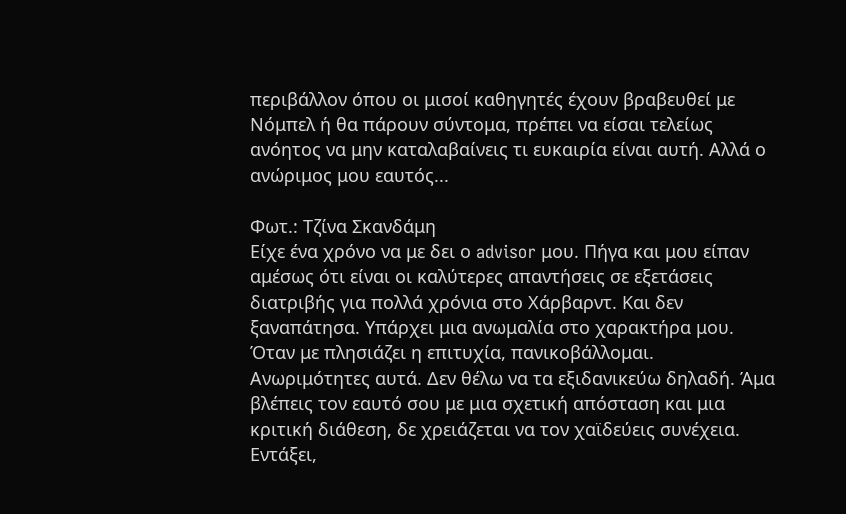περιβάλλον όπου οι μισοί καθηγητές έχουν βραβευθεί με Νόμπελ ή θα πάρουν σύντομα, πρέπει να είσαι τελείως ανόητος να μην καταλαβαίνεις τι ευκαιρία είναι αυτή. Αλλά ο ανώριμος μου εαυτός...

Φωτ.: Τζίνα Σκανδάμη
Είχε ένα χρόνο να με δει ο advisor μου. Πήγα και μου είπαν αμέσως ότι είναι οι καλύτερες απαντήσεις σε εξετάσεις διατριβής για πολλά χρόνια στο Χάρβαρντ. Και δεν ξαναπάτησα. Υπάρχει μια ανωμαλία στο χαρακτήρα μου.
Όταν με πλησιάζει η επιτυχία, πανικοβάλλομαι. Ανωριμότητες αυτά. Δεν θέλω να τα εξιδανικεύω δηλαδή. Άμα βλέπεις τον εαυτό σου με μια σχετική απόσταση και μια κριτική διάθεση, δε χρειάζεται να τον χαϊδεύεις συνέχεια. Εντάξει,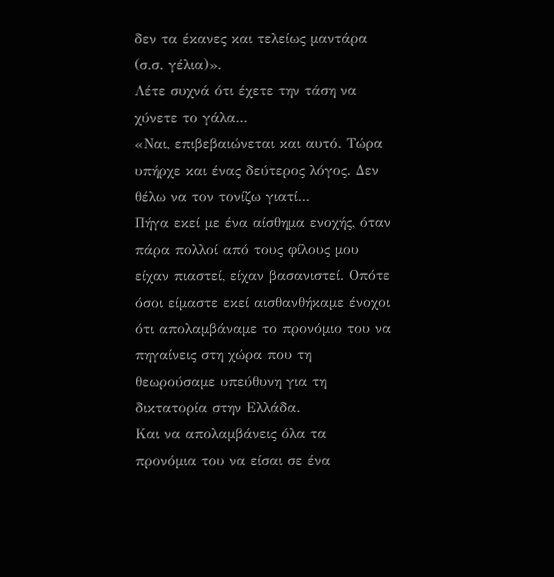δεν τα έκανες και τελείως μαντάρα (σ.σ. γέλια)».
Λέτε συχνά ότι έχετε την τάση να χύνετε το γάλα...
«Ναι, επιβεβαιώνεται και αυτό. Τώρα υπήρχε και ένας δεύτερος λόγος. Δεν θέλω να τον τονίζω γιατί...
Πήγα εκεί με ένα αίσθημα ενοχής, όταν πάρα πολλοί από τους φίλους μου είχαν πιαστεί, είχαν βασανιστεί. Οπότε όσοι είμαστε εκεί αισθανθήκαμε ένοχοι ότι απολαμβάναμε το προνόμιο του να πηγαίνεις στη χώρα που τη θεωρούσαμε υπεύθυνη για τη δικτατορία στην Ελλάδα.
Και να απολαμβάνεις όλα τα προνόμια του να είσαι σε ένα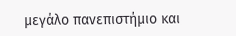μεγάλο πανεπιστήμιο και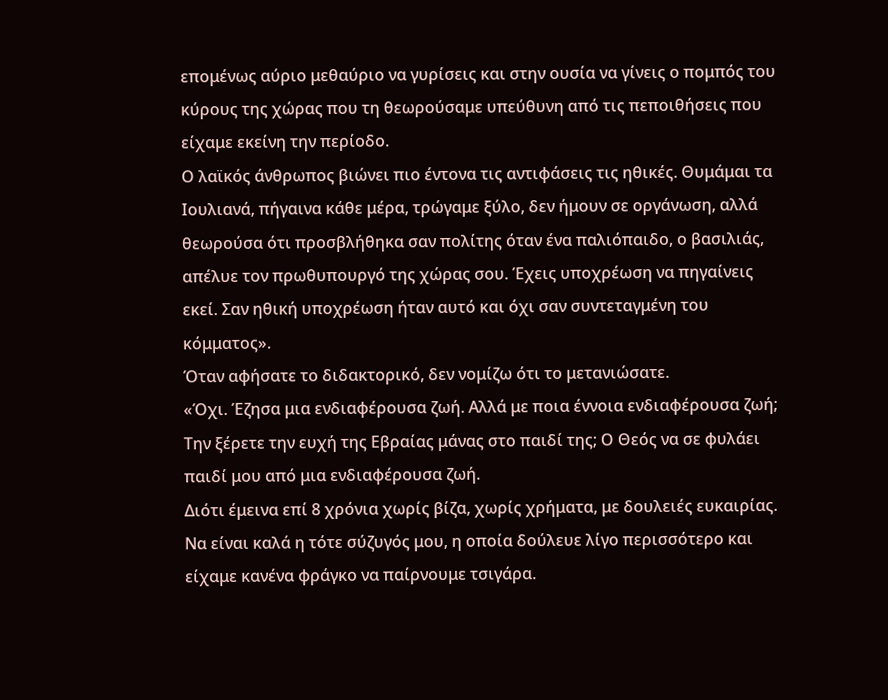επομένως αύριο μεθαύριο να γυρίσεις και στην ουσία να γίνεις ο πομπός του κύρους της χώρας που τη θεωρούσαμε υπεύθυνη από τις πεποιθήσεις που είχαμε εκείνη την περίοδο.
Ο λαϊκός άνθρωπος βιώνει πιο έντονα τις αντιφάσεις τις ηθικές. Θυμάμαι τα Ιουλιανά, πήγαινα κάθε μέρα, τρώγαμε ξύλο, δεν ήμουν σε οργάνωση, αλλά θεωρούσα ότι προσβλήθηκα σαν πολίτης όταν ένα παλιόπαιδο, ο βασιλιάς, απέλυε τον πρωθυπουργό της χώρας σου. Έχεις υποχρέωση να πηγαίνεις εκεί. Σαν ηθική υποχρέωση ήταν αυτό και όχι σαν συντεταγμένη του κόμματος».
Όταν αφήσατε το διδακτορικό, δεν νομίζω ότι το μετανιώσατε.
«Όχι. Έζησα μια ενδιαφέρουσα ζωή. Αλλά με ποια έννοια ενδιαφέρουσα ζωή; Την ξέρετε την ευχή της Εβραίας μάνας στο παιδί της; Ο Θεός να σε φυλάει παιδί μου από μια ενδιαφέρουσα ζωή.
Διότι έμεινα επί 8 χρόνια χωρίς βίζα, χωρίς χρήματα, με δουλειές ευκαιρίας. Να είναι καλά η τότε σύζυγός μου, η οποία δούλευε λίγο περισσότερο και είχαμε κανένα φράγκο να παίρνουμε τσιγάρα.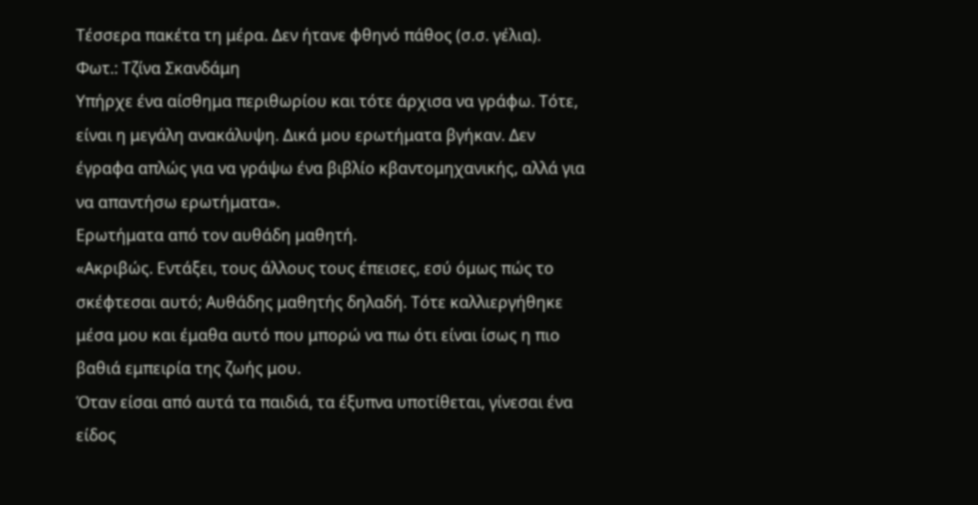Τέσσερα πακέτα τη μέρα. Δεν ήτανε φθηνό πάθος (σ.σ. γέλια).
Φωτ.: Τζίνα Σκανδάμη
Υπήρχε ένα αίσθημα περιθωρίου και τότε άρχισα να γράφω. Τότε, είναι η μεγάλη ανακάλυψη. Δικά μου ερωτήματα βγήκαν. Δεν έγραφα απλώς για να γράψω ένα βιβλίο κβαντομηχανικής, αλλά για να απαντήσω ερωτήματα».
Ερωτήματα από τον αυθάδη μαθητή.
«Ακριβώς. Εντάξει, τους άλλους τους έπεισες, εσύ όμως πώς το σκέφτεσαι αυτό; Αυθάδης μαθητής δηλαδή. Τότε καλλιεργήθηκε μέσα μου και έμαθα αυτό που μπορώ να πω ότι είναι ίσως η πιο βαθιά εμπειρία της ζωής μου.
Όταν είσαι από αυτά τα παιδιά, τα έξυπνα υποτίθεται, γίνεσαι ένα είδος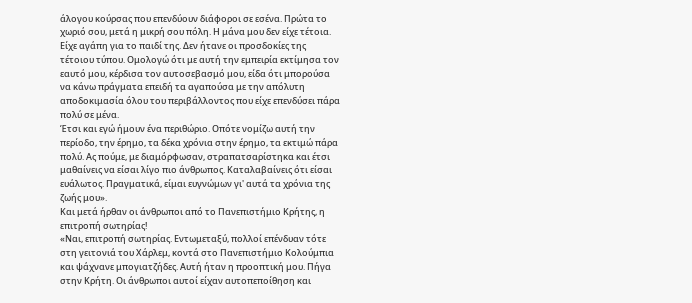άλογου κούρσας που επενδύουν διάφοροι σε εσένα. Πρώτα το χωριό σου, μετά η μικρή σου πόλη. Η μάνα μου δεν είχε τέτοια. Είχε αγάπη για το παιδί της. Δεν ήτανε οι προσδοκίες της τέτοιου τύπου. Ομολογώ ότι με αυτή την εμπειρία εκτίμησα τον εαυτό μου, κέρδισα τον αυτοσεβασμό μου, είδα ότι μπορούσα να κάνω πράγματα επειδή τα αγαπούσα με την απόλυτη αποδοκιμασία όλου του περιβάλλοντος που είχε επενδύσει πάρα πολύ σε μένα.
Έτσι και εγώ ήμουν ένα περιθώριο. Οπότε νομίζω αυτή την περίοδο, την έρημο, τα δέκα χρόνια στην έρημο, τα εκτιμώ πάρα πολύ. Ας πούμε, με διαμόρφωσαν, στραπατσαρίστηκα και έτσι μαθαίνεις να είσαι λίγο πιο άνθρωπος. Καταλαβαίνεις ότι είσαι ευάλωτος. Πραγματικά, είμαι ευγνώμων γι' αυτά τα χρόνια της ζωής μου».
Και μετά ήρθαν οι άνθρωποι από το Πανεπιστήμιο Κρήτης, η επιτροπή σωτηρίας!
«Ναι, επιτροπή σωτηρίας. Εντωμεταξύ, πολλοί επένδυαν τότε στη γειτονιά του Χάρλεμ, κοντά στο Πανεπιστήμιο Κολούμπια και ψάχνανε μπογιατζήδες. Αυτή ήταν η προοπτική μου. Πήγα στην Κρήτη. Οι άνθρωποι αυτοί είχαν αυτοπεποίθηση και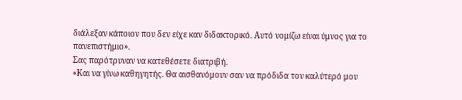διάλεξαν κάποιον που δεν είχε καν διδακτορικό. Αυτό νομίζω είναι ύμνος για το πανεπιστήμιο».
Σας παρότρυναν να κατεθέσετε διατριβή.
«Και να γίνω καθηγητής. Θα αισθανόμουν σαν να πρόδιδα τον καλύτερό μου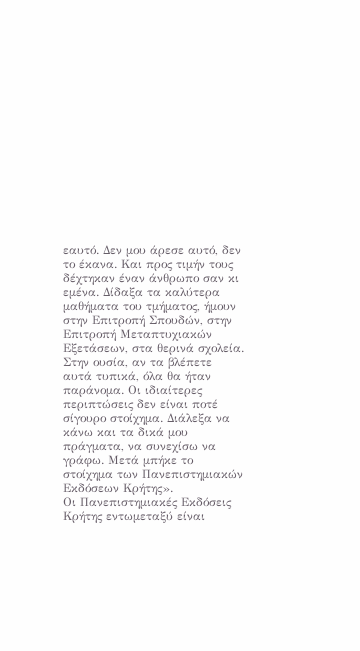εαυτό. Δεν μου άρεσε αυτό, δεν το έκανα. Και προς τιμήν τους δέχτηκαν έναν άνθρωπο σαν κι εμένα. Δίδαξα τα καλύτερα μαθήματα του τμήματος, ήμουν στην Επιτροπή Σπουδών, στην Επιτροπή Μεταπτυχιακών Εξετάσεων, στα θερινά σχολεία.
Στην ουσία, αν τα βλέπετε αυτά τυπικά, όλα θα ήταν παράνομα. Οι ιδιαίτερες περιπτώσεις δεν είναι ποτέ σίγουρο στοίχημα. Διάλεξα να κάνω και τα δικά μου πράγματα, να συνεχίσω να γράφω. Μετά μπήκε το στοίχημα των Πανεπιστημιακών Εκδόσεων Κρήτης».
Οι Πανεπιστημιακές Εκδόσεις Κρήτης εντωμεταξύ είναι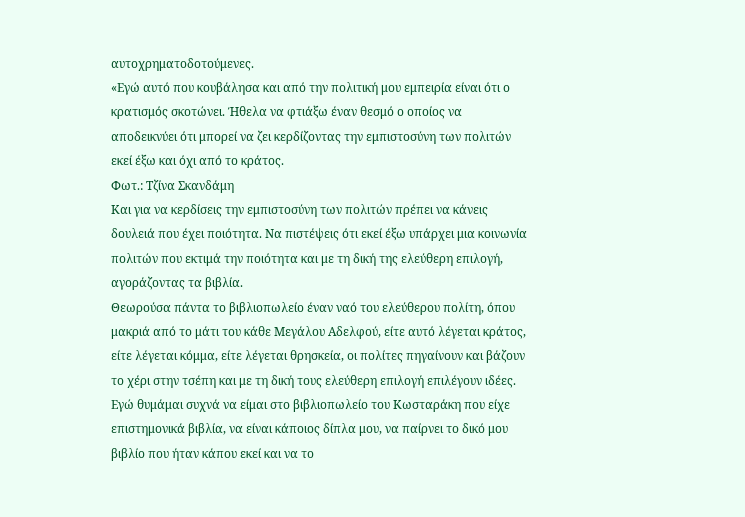αυτοχρηματοδοτούμενες.
«Εγώ αυτό που κουβάλησα και από την πολιτική μου εμπειρία είναι ότι ο κρατισμός σκοτώνει. Ήθελα να φτιάξω έναν θεσμό ο οποίος να αποδεικνύει ότι μπορεί να ζει κερδίζοντας την εμπιστοσύνη των πολιτών εκεί έξω και όχι από το κράτος.
Φωτ.: Τζίνα Σκανδάμη
Και για να κερδίσεις την εμπιστοσύνη των πολιτών πρέπει να κάνεις δουλειά που έχει ποιότητα. Να πιστέψεις ότι εκεί έξω υπάρχει μια κοινωνία πολιτών που εκτιμά την ποιότητα και με τη δική της ελεύθερη επιλογή, αγοράζοντας τα βιβλία.
Θεωρούσα πάντα το βιβλιοπωλείο έναν ναό του ελεύθερου πολίτη, όπου μακριά από το μάτι του κάθε Μεγάλου Αδελφού, είτε αυτό λέγεται κράτος, είτε λέγεται κόμμα, είτε λέγεται θρησκεία, οι πολίτες πηγαίνουν και βάζουν το χέρι στην τσέπη και με τη δική τους ελεύθερη επιλογή επιλέγουν ιδέες.
Εγώ θυμάμαι συχνά να είμαι στο βιβλιοπωλείο του Κωσταράκη που είχε επιστημονικά βιβλία, να είναι κάποιος δίπλα μου, να παίρνει το δικό μου βιβλίο που ήταν κάπου εκεί και να το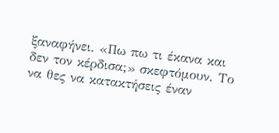ξαναφήνει. «Πω πω τι έκανα και δεν τον κέρδισα;» σκεφτόμουν. Το να θες να κατακτήσεις έναν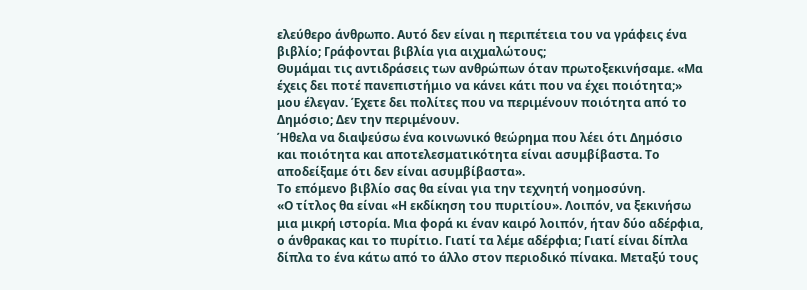ελεύθερο άνθρωπο. Αυτό δεν είναι η περιπέτεια του να γράφεις ένα βιβλίο; Γράφονται βιβλία για αιχμαλώτους;
Θυμάμαι τις αντιδράσεις των ανθρώπων όταν πρωτοξεκινήσαμε. «Μα έχεις δει ποτέ πανεπιστήμιο να κάνει κάτι που να έχει ποιότητα;» μου έλεγαν. Έχετε δει πολίτες που να περιμένουν ποιότητα από το Δημόσιο; Δεν την περιμένουν.
Ήθελα να διαψεύσω ένα κοινωνικό θεώρημα που λέει ότι Δημόσιο και ποιότητα και αποτελεσματικότητα είναι ασυμβίβαστα. Το αποδείξαμε ότι δεν είναι ασυμβίβαστα».
Το επόμενο βιβλίο σας θα είναι για την τεχνητή νοημοσύνη.
«Ο τίτλος θα είναι «Η εκδίκηση του πυριτίου». Λοιπόν, να ξεκινήσω μια μικρή ιστορία. Μια φορά κι έναν καιρό λοιπόν, ήταν δύο αδέρφια, ο άνθρακας και το πυρίτιο. Γιατί τα λέμε αδέρφια; Γιατί είναι δίπλα δίπλα το ένα κάτω από το άλλο στον περιοδικό πίνακα. Μεταξύ τους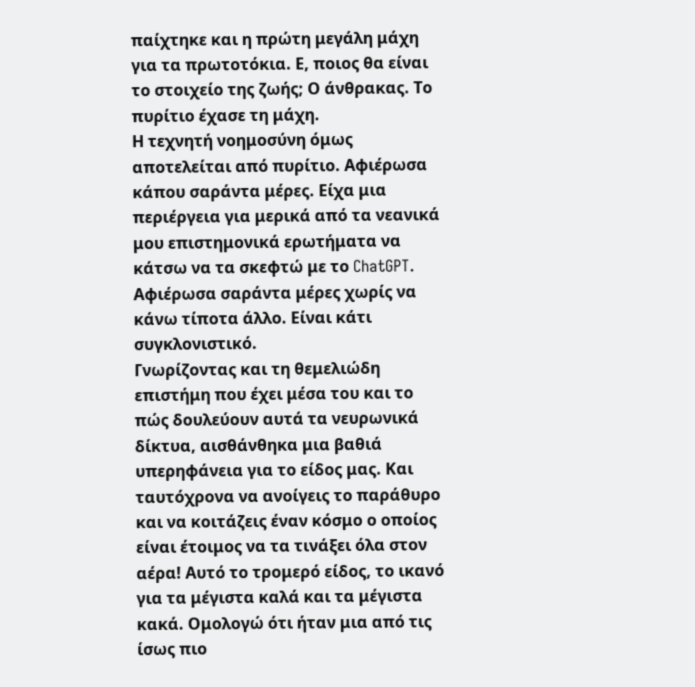παίχτηκε και η πρώτη μεγάλη μάχη για τα πρωτοτόκια. Ε, ποιος θα είναι το στοιχείο της ζωής; Ο άνθρακας. Το πυρίτιο έχασε τη μάχη.
Η τεχνητή νοημοσύνη όμως αποτελείται από πυρίτιο. Αφιέρωσα κάπου σαράντα μέρες. Είχα μια περιέργεια για μερικά από τα νεανικά μου επιστημονικά ερωτήματα να κάτσω να τα σκεφτώ με το ChatGPT. Αφιέρωσα σαράντα μέρες χωρίς να κάνω τίποτα άλλο. Είναι κάτι συγκλονιστικό.
Γνωρίζοντας και τη θεμελιώδη επιστήμη που έχει μέσα του και το πώς δουλεύουν αυτά τα νευρωνικά δίκτυα, αισθάνθηκα μια βαθιά υπερηφάνεια για το είδος μας. Και ταυτόχρονα να ανοίγεις το παράθυρο και να κοιτάζεις έναν κόσμο ο οποίος είναι έτοιμος να τα τινάξει όλα στον αέρα! Αυτό το τρομερό είδος, το ικανό για τα μέγιστα καλά και τα μέγιστα κακά. Ομολογώ ότι ήταν μια από τις ίσως πιο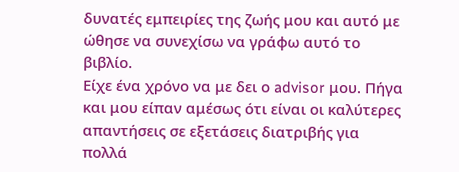δυνατές εμπειρίες της ζωής μου και αυτό με ώθησε να συνεχίσω να γράφω αυτό το βιβλίο.
Είχε ένα χρόνο να με δει ο advisor μου. Πήγα και μου είπαν αμέσως ότι είναι οι καλύτερες απαντήσεις σε εξετάσεις διατριβής για πολλά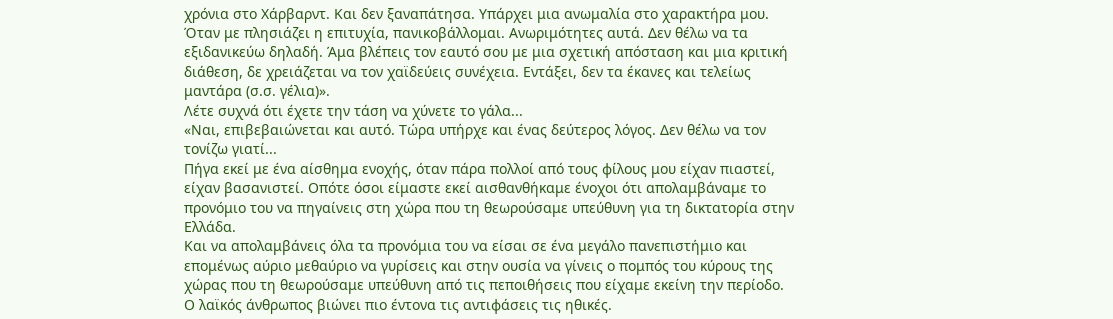χρόνια στο Χάρβαρντ. Και δεν ξαναπάτησα. Υπάρχει μια ανωμαλία στο χαρακτήρα μου.
Όταν με πλησιάζει η επιτυχία, πανικοβάλλομαι. Ανωριμότητες αυτά. Δεν θέλω να τα εξιδανικεύω δηλαδή. Άμα βλέπεις τον εαυτό σου με μια σχετική απόσταση και μια κριτική διάθεση, δε χρειάζεται να τον χαϊδεύεις συνέχεια. Εντάξει, δεν τα έκανες και τελείως μαντάρα (σ.σ. γέλια)».
Λέτε συχνά ότι έχετε την τάση να χύνετε το γάλα...
«Ναι, επιβεβαιώνεται και αυτό. Τώρα υπήρχε και ένας δεύτερος λόγος. Δεν θέλω να τον τονίζω γιατί...
Πήγα εκεί με ένα αίσθημα ενοχής, όταν πάρα πολλοί από τους φίλους μου είχαν πιαστεί, είχαν βασανιστεί. Οπότε όσοι είμαστε εκεί αισθανθήκαμε ένοχοι ότι απολαμβάναμε το προνόμιο του να πηγαίνεις στη χώρα που τη θεωρούσαμε υπεύθυνη για τη δικτατορία στην Ελλάδα.
Και να απολαμβάνεις όλα τα προνόμια του να είσαι σε ένα μεγάλο πανεπιστήμιο και επομένως αύριο μεθαύριο να γυρίσεις και στην ουσία να γίνεις ο πομπός του κύρους της χώρας που τη θεωρούσαμε υπεύθυνη από τις πεποιθήσεις που είχαμε εκείνη την περίοδο.
Ο λαϊκός άνθρωπος βιώνει πιο έντονα τις αντιφάσεις τις ηθικές.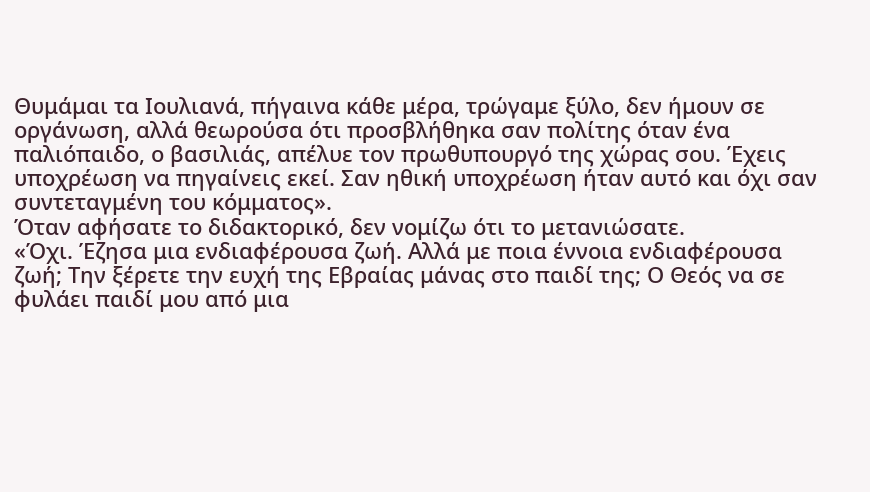Θυμάμαι τα Ιουλιανά, πήγαινα κάθε μέρα, τρώγαμε ξύλο, δεν ήμουν σε οργάνωση, αλλά θεωρούσα ότι προσβλήθηκα σαν πολίτης όταν ένα παλιόπαιδο, ο βασιλιάς, απέλυε τον πρωθυπουργό της χώρας σου. Έχεις υποχρέωση να πηγαίνεις εκεί. Σαν ηθική υποχρέωση ήταν αυτό και όχι σαν συντεταγμένη του κόμματος».
Όταν αφήσατε το διδακτορικό, δεν νομίζω ότι το μετανιώσατε.
«Όχι. Έζησα μια ενδιαφέρουσα ζωή. Αλλά με ποια έννοια ενδιαφέρουσα ζωή; Την ξέρετε την ευχή της Εβραίας μάνας στο παιδί της; Ο Θεός να σε φυλάει παιδί μου από μια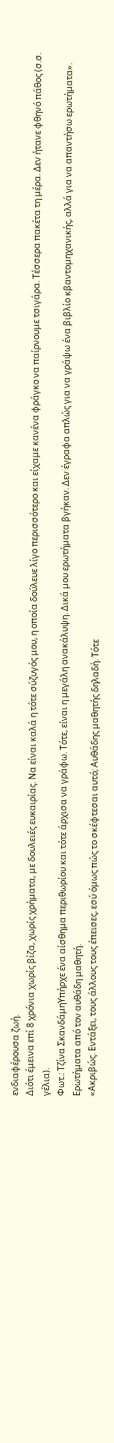ενδιαφέρουσα ζωή.
Διότι έμεινα επί 8 χρόνια χωρίς βίζα, χωρίς χρήματα, με δουλειές ευκαιρίας. Να είναι καλά η τότε σύζυγός μου, η οποία δούλευε λίγο περισσότερο και είχαμε κανένα φράγκο να παίρνουμε τσιγάρα. Τέσσερα πακέτα τη μέρα. Δεν ήτανε φθηνό πάθος (σ.σ. γέλια).
Φωτ.: Τζίνα ΣκανδάμηΥπήρχε ένα αίσθημα περιθωρίου και τότε άρχισα να γράφω. Τότε, είναι η μεγάλη ανακάλυψη. Δικά μου ερωτήματα βγήκαν. Δεν έγραφα απλώς για να γράψω ένα βιβλίο κβαντομηχανικής, αλλά για να απαντήσω ερωτήματα».
Ερωτήματα από τον αυθάδη μαθητή.
«Ακριβώς. Εντάξει, τους άλλους τους έπεισες, εσύ όμως πώς το σκέφτεσαι αυτό; Αυθάδης μαθητής δηλαδή. Τότε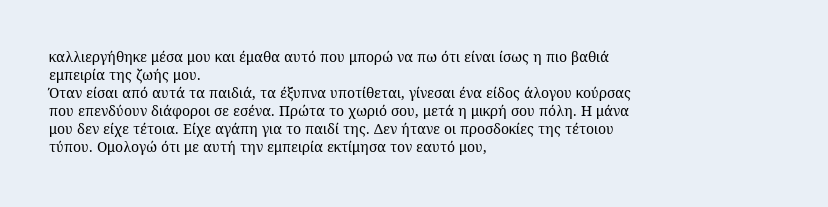καλλιεργήθηκε μέσα μου και έμαθα αυτό που μπορώ να πω ότι είναι ίσως η πιο βαθιά εμπειρία της ζωής μου.
Όταν είσαι από αυτά τα παιδιά, τα έξυπνα υποτίθεται, γίνεσαι ένα είδος άλογου κούρσας που επενδύουν διάφοροι σε εσένα. Πρώτα το χωριό σου, μετά η μικρή σου πόλη. Η μάνα μου δεν είχε τέτοια. Είχε αγάπη για το παιδί της. Δεν ήτανε οι προσδοκίες της τέτοιου τύπου. Ομολογώ ότι με αυτή την εμπειρία εκτίμησα τον εαυτό μου,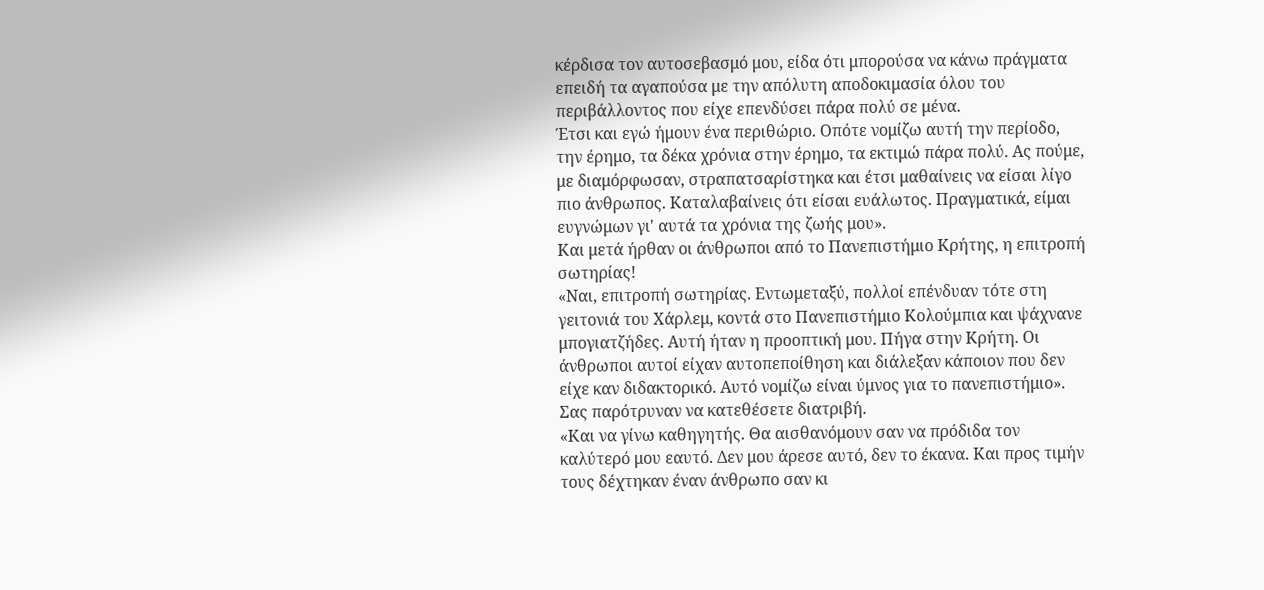κέρδισα τον αυτοσεβασμό μου, είδα ότι μπορούσα να κάνω πράγματα επειδή τα αγαπούσα με την απόλυτη αποδοκιμασία όλου του περιβάλλοντος που είχε επενδύσει πάρα πολύ σε μένα.
Έτσι και εγώ ήμουν ένα περιθώριο. Οπότε νομίζω αυτή την περίοδο, την έρημο, τα δέκα χρόνια στην έρημο, τα εκτιμώ πάρα πολύ. Ας πούμε, με διαμόρφωσαν, στραπατσαρίστηκα και έτσι μαθαίνεις να είσαι λίγο πιο άνθρωπος. Καταλαβαίνεις ότι είσαι ευάλωτος. Πραγματικά, είμαι ευγνώμων γι' αυτά τα χρόνια της ζωής μου».
Και μετά ήρθαν οι άνθρωποι από το Πανεπιστήμιο Κρήτης, η επιτροπή σωτηρίας!
«Ναι, επιτροπή σωτηρίας. Εντωμεταξύ, πολλοί επένδυαν τότε στη γειτονιά του Χάρλεμ, κοντά στο Πανεπιστήμιο Κολούμπια και ψάχνανε μπογιατζήδες. Αυτή ήταν η προοπτική μου. Πήγα στην Κρήτη. Οι άνθρωποι αυτοί είχαν αυτοπεποίθηση και διάλεξαν κάποιον που δεν είχε καν διδακτορικό. Αυτό νομίζω είναι ύμνος για το πανεπιστήμιο».
Σας παρότρυναν να κατεθέσετε διατριβή.
«Και να γίνω καθηγητής. Θα αισθανόμουν σαν να πρόδιδα τον καλύτερό μου εαυτό. Δεν μου άρεσε αυτό, δεν το έκανα. Και προς τιμήν τους δέχτηκαν έναν άνθρωπο σαν κι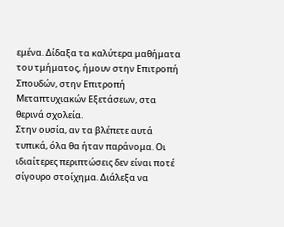εμένα. Δίδαξα τα καλύτερα μαθήματα του τμήματος, ήμουν στην Επιτροπή Σπουδών, στην Επιτροπή Μεταπτυχιακών Εξετάσεων, στα θερινά σχολεία.
Στην ουσία, αν τα βλέπετε αυτά τυπικά, όλα θα ήταν παράνομα. Οι ιδιαίτερες περιπτώσεις δεν είναι ποτέ σίγουρο στοίχημα. Διάλεξα να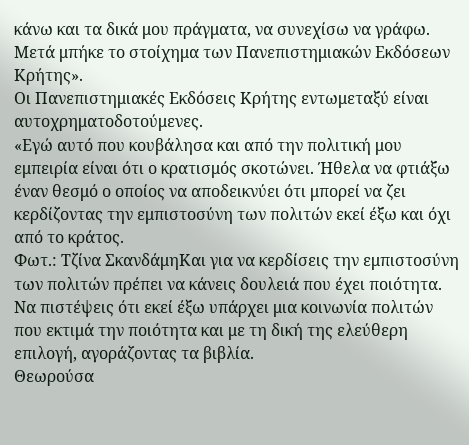κάνω και τα δικά μου πράγματα, να συνεχίσω να γράφω. Μετά μπήκε το στοίχημα των Πανεπιστημιακών Εκδόσεων Κρήτης».
Οι Πανεπιστημιακές Εκδόσεις Κρήτης εντωμεταξύ είναι αυτοχρηματοδοτούμενες.
«Εγώ αυτό που κουβάλησα και από την πολιτική μου εμπειρία είναι ότι ο κρατισμός σκοτώνει. Ήθελα να φτιάξω έναν θεσμό ο οποίος να αποδεικνύει ότι μπορεί να ζει κερδίζοντας την εμπιστοσύνη των πολιτών εκεί έξω και όχι από το κράτος.
Φωτ.: Τζίνα ΣκανδάμηΚαι για να κερδίσεις την εμπιστοσύνη των πολιτών πρέπει να κάνεις δουλειά που έχει ποιότητα. Να πιστέψεις ότι εκεί έξω υπάρχει μια κοινωνία πολιτών που εκτιμά την ποιότητα και με τη δική της ελεύθερη επιλογή, αγοράζοντας τα βιβλία.
Θεωρούσα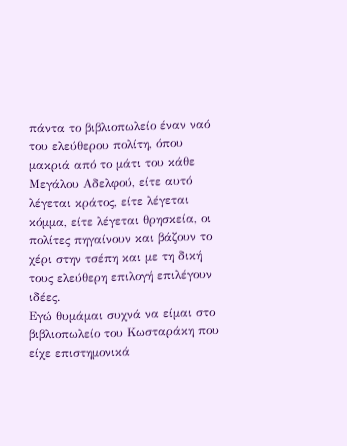πάντα το βιβλιοπωλείο έναν ναό του ελεύθερου πολίτη, όπου μακριά από το μάτι του κάθε Μεγάλου Αδελφού, είτε αυτό λέγεται κράτος, είτε λέγεται κόμμα, είτε λέγεται θρησκεία, οι πολίτες πηγαίνουν και βάζουν το χέρι στην τσέπη και με τη δική τους ελεύθερη επιλογή επιλέγουν ιδέες.
Εγώ θυμάμαι συχνά να είμαι στο βιβλιοπωλείο του Κωσταράκη που είχε επιστημονικά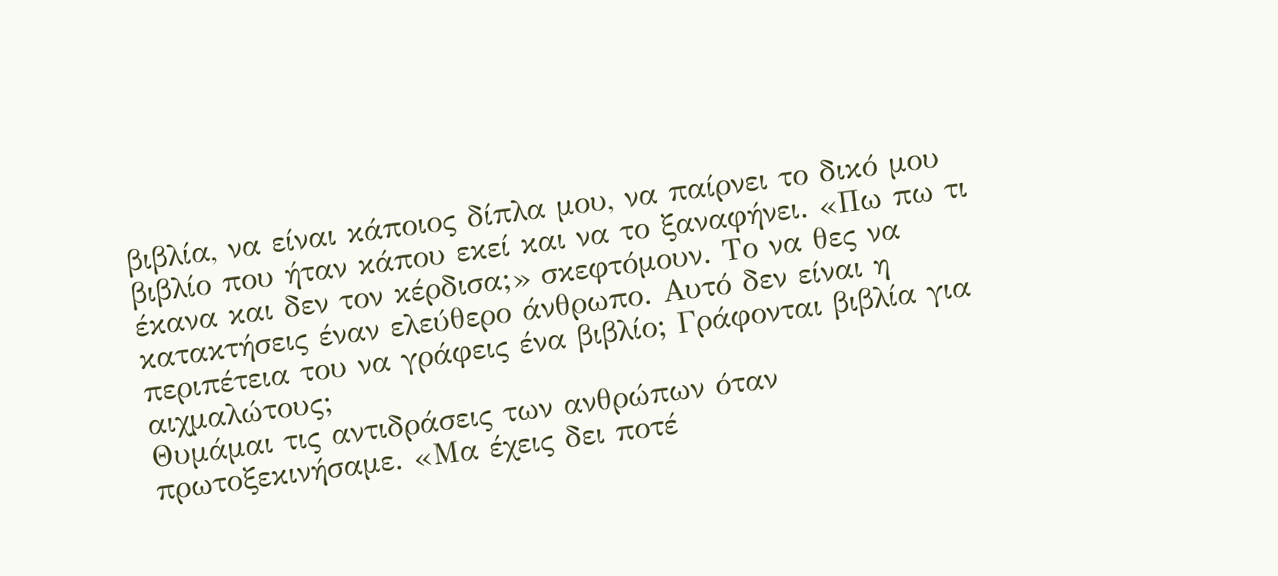βιβλία, να είναι κάποιος δίπλα μου, να παίρνει το δικό μου βιβλίο που ήταν κάπου εκεί και να το ξαναφήνει. «Πω πω τι έκανα και δεν τον κέρδισα;» σκεφτόμουν. Το να θες να κατακτήσεις έναν ελεύθερο άνθρωπο. Αυτό δεν είναι η περιπέτεια του να γράφεις ένα βιβλίο; Γράφονται βιβλία για αιχμαλώτους;
Θυμάμαι τις αντιδράσεις των ανθρώπων όταν πρωτοξεκινήσαμε. «Μα έχεις δει ποτέ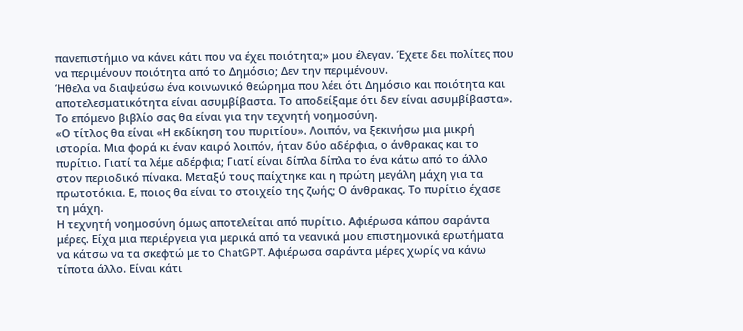πανεπιστήμιο να κάνει κάτι που να έχει ποιότητα;» μου έλεγαν. Έχετε δει πολίτες που να περιμένουν ποιότητα από το Δημόσιο; Δεν την περιμένουν.
Ήθελα να διαψεύσω ένα κοινωνικό θεώρημα που λέει ότι Δημόσιο και ποιότητα και αποτελεσματικότητα είναι ασυμβίβαστα. Το αποδείξαμε ότι δεν είναι ασυμβίβαστα».
Το επόμενο βιβλίο σας θα είναι για την τεχνητή νοημοσύνη.
«Ο τίτλος θα είναι «Η εκδίκηση του πυριτίου». Λοιπόν, να ξεκινήσω μια μικρή ιστορία. Μια φορά κι έναν καιρό λοιπόν, ήταν δύο αδέρφια, ο άνθρακας και το πυρίτιο. Γιατί τα λέμε αδέρφια; Γιατί είναι δίπλα δίπλα το ένα κάτω από το άλλο στον περιοδικό πίνακα. Μεταξύ τους παίχτηκε και η πρώτη μεγάλη μάχη για τα πρωτοτόκια. Ε, ποιος θα είναι το στοιχείο της ζωής; Ο άνθρακας. Το πυρίτιο έχασε τη μάχη.
Η τεχνητή νοημοσύνη όμως αποτελείται από πυρίτιο. Αφιέρωσα κάπου σαράντα μέρες. Είχα μια περιέργεια για μερικά από τα νεανικά μου επιστημονικά ερωτήματα να κάτσω να τα σκεφτώ με το ChatGPT. Αφιέρωσα σαράντα μέρες χωρίς να κάνω τίποτα άλλο. Είναι κάτι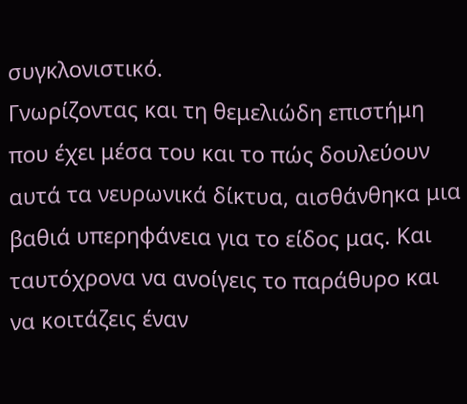συγκλονιστικό.
Γνωρίζοντας και τη θεμελιώδη επιστήμη που έχει μέσα του και το πώς δουλεύουν αυτά τα νευρωνικά δίκτυα, αισθάνθηκα μια βαθιά υπερηφάνεια για το είδος μας. Και ταυτόχρονα να ανοίγεις το παράθυρο και να κοιτάζεις έναν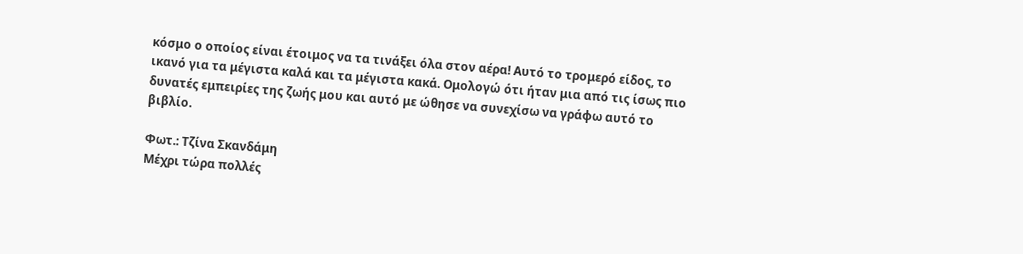κόσμο ο οποίος είναι έτοιμος να τα τινάξει όλα στον αέρα! Αυτό το τρομερό είδος, το ικανό για τα μέγιστα καλά και τα μέγιστα κακά. Ομολογώ ότι ήταν μια από τις ίσως πιο δυνατές εμπειρίες της ζωής μου και αυτό με ώθησε να συνεχίσω να γράφω αυτό το βιβλίο.

Φωτ.: Τζίνα Σκανδάμη
Μέχρι τώρα πολλές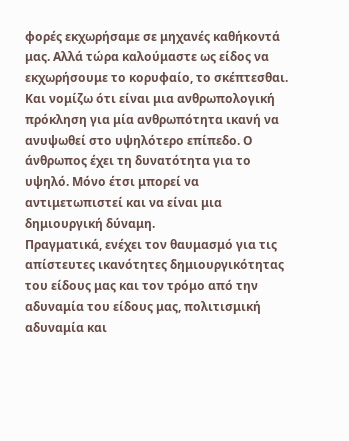φορές εκχωρήσαμε σε μηχανές καθήκοντά μας. Αλλά τώρα καλούμαστε ως είδος να εκχωρήσουμε το κορυφαίο, το σκέπτεσθαι. Και νομίζω ότι είναι μια ανθρωπολογική πρόκληση για μία ανθρωπότητα ικανή να ανυψωθεί στο υψηλότερο επίπεδο. Ο άνθρωπος έχει τη δυνατότητα για το υψηλό. Μόνο έτσι μπορεί να αντιμετωπιστεί και να είναι μια δημιουργική δύναμη.
Πραγματικά, ενέχει τον θαυμασμό για τις απίστευτες ικανότητες δημιουργικότητας του είδους μας και τον τρόμο από την αδυναμία του είδους μας, πολιτισμική αδυναμία και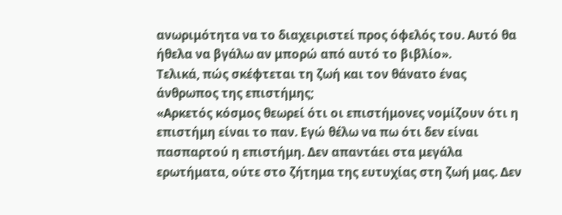ανωριμότητα να το διαχειριστεί προς όφελός του. Αυτό θα ήθελα να βγάλω αν μπορώ από αυτό το βιβλίο».
Τελικά, πώς σκέφτεται τη ζωή και τον θάνατο ένας άνθρωπος της επιστήμης;
«Αρκετός κόσμος θεωρεί ότι οι επιστήμονες νομίζουν ότι η επιστήμη είναι το παν. Εγώ θέλω να πω ότι δεν είναι πασπαρτού η επιστήμη. Δεν απαντάει στα μεγάλα ερωτήματα, ούτε στο ζήτημα της ευτυχίας στη ζωή μας. Δεν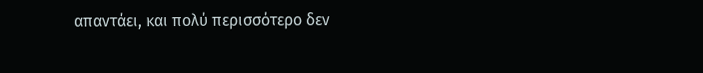απαντάει, και πολύ περισσότερο δεν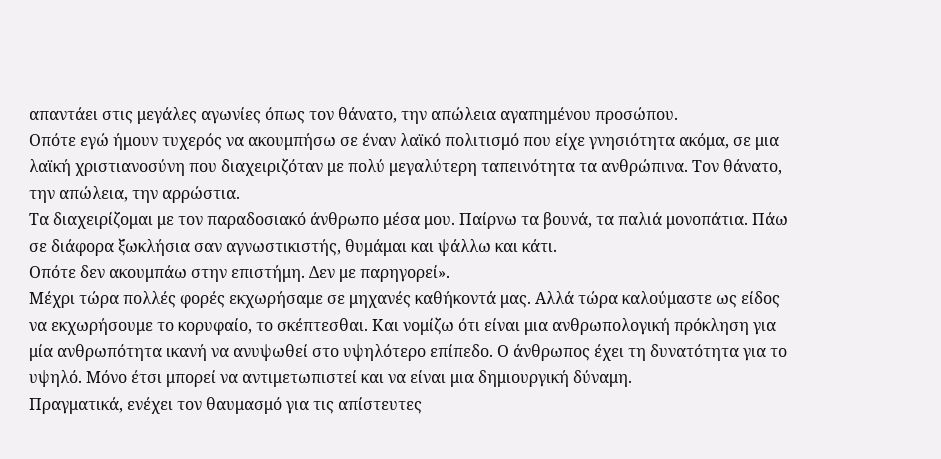απαντάει στις μεγάλες αγωνίες όπως τον θάνατο, την απώλεια αγαπημένου προσώπου.
Οπότε εγώ ήμουν τυχερός να ακουμπήσω σε έναν λαϊκό πολιτισμό που είχε γνησιότητα ακόμα, σε μια λαϊκή χριστιανοσύνη που διαχειριζόταν με πολύ μεγαλύτερη ταπεινότητα τα ανθρώπινα. Τον θάνατο, την απώλεια, την αρρώστια.
Τα διαχειρίζομαι με τον παραδοσιακό άνθρωπο μέσα μου. Παίρνω τα βουνά, τα παλιά μονοπάτια. Πάω σε διάφορα ξωκλήσια σαν αγνωστικιστής, θυμάμαι και ψάλλω και κάτι.
Οπότε δεν ακουμπάω στην επιστήμη. Δεν με παρηγορεί».
Μέχρι τώρα πολλές φορές εκχωρήσαμε σε μηχανές καθήκοντά μας. Αλλά τώρα καλούμαστε ως είδος να εκχωρήσουμε το κορυφαίο, το σκέπτεσθαι. Και νομίζω ότι είναι μια ανθρωπολογική πρόκληση για μία ανθρωπότητα ικανή να ανυψωθεί στο υψηλότερο επίπεδο. Ο άνθρωπος έχει τη δυνατότητα για το υψηλό. Μόνο έτσι μπορεί να αντιμετωπιστεί και να είναι μια δημιουργική δύναμη.
Πραγματικά, ενέχει τον θαυμασμό για τις απίστευτες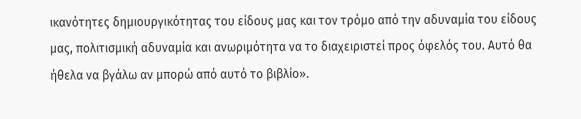ικανότητες δημιουργικότητας του είδους μας και τον τρόμο από την αδυναμία του είδους μας, πολιτισμική αδυναμία και ανωριμότητα να το διαχειριστεί προς όφελός του. Αυτό θα ήθελα να βγάλω αν μπορώ από αυτό το βιβλίο».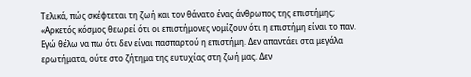Τελικά, πώς σκέφτεται τη ζωή και τον θάνατο ένας άνθρωπος της επιστήμης;
«Αρκετός κόσμος θεωρεί ότι οι επιστήμονες νομίζουν ότι η επιστήμη είναι το παν. Εγώ θέλω να πω ότι δεν είναι πασπαρτού η επιστήμη. Δεν απαντάει στα μεγάλα ερωτήματα, ούτε στο ζήτημα της ευτυχίας στη ζωή μας. Δεν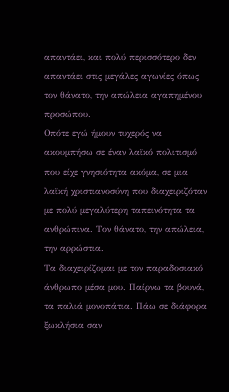απαντάει, και πολύ περισσότερο δεν απαντάει στις μεγάλες αγωνίες όπως τον θάνατο, την απώλεια αγαπημένου προσώπου.
Οπότε εγώ ήμουν τυχερός να ακουμπήσω σε έναν λαϊκό πολιτισμό που είχε γνησιότητα ακόμα, σε μια λαϊκή χριστιανοσύνη που διαχειριζόταν με πολύ μεγαλύτερη ταπεινότητα τα ανθρώπινα. Τον θάνατο, την απώλεια, την αρρώστια.
Τα διαχειρίζομαι με τον παραδοσιακό άνθρωπο μέσα μου. Παίρνω τα βουνά, τα παλιά μονοπάτια. Πάω σε διάφορα ξωκλήσια σαν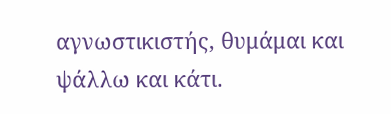αγνωστικιστής, θυμάμαι και ψάλλω και κάτι.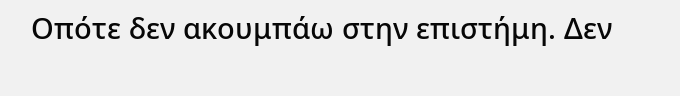Οπότε δεν ακουμπάω στην επιστήμη. Δεν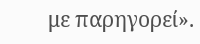με παρηγορεί».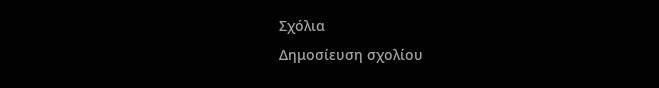Σχόλια
Δημοσίευση σχολίου